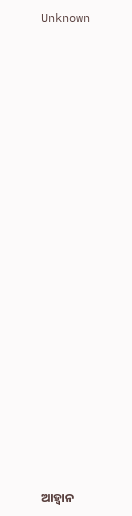Unknown























ଆହ୍ୱାନ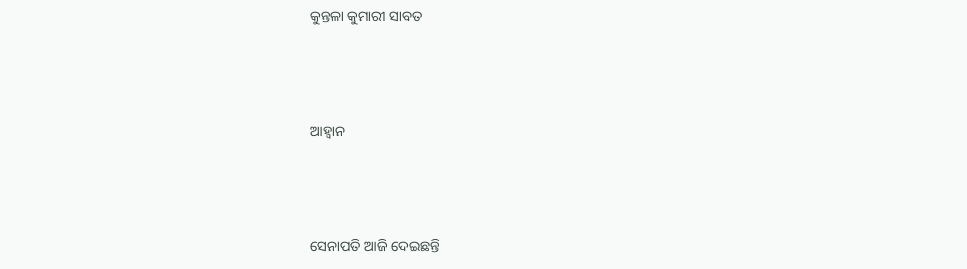କୁନ୍ତଳା କୁମାରୀ ସାବତ



ଆହ୍ୱାନ



ସେନାପତି ଆଜି ଦେଇଛନ୍ତି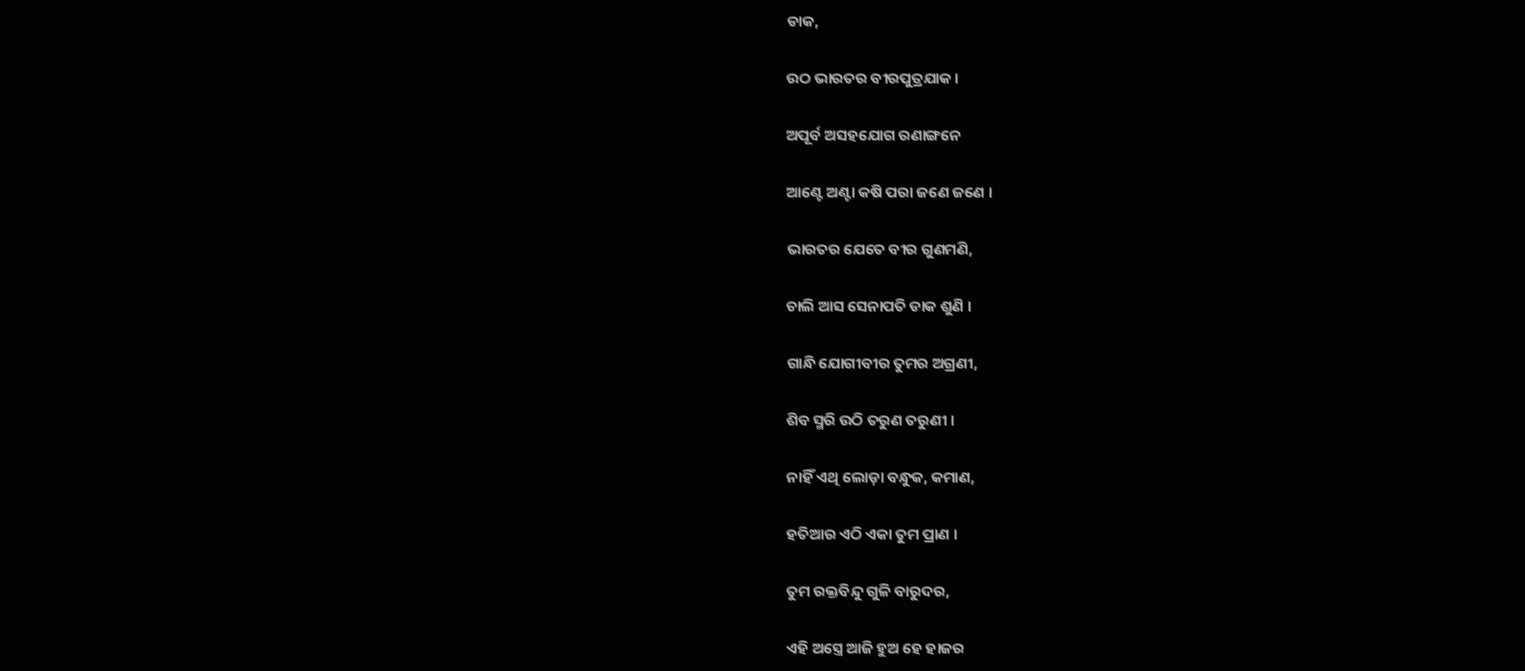ଡାକ,

ଉଠ ଭାରତର ବୀରପୁତ୍ରଯାକ ।

ଅପୂର୍ବ ଅସହଯୋଗ ରଣାଙ୍ଗନେ

ଆଣ୍ଟେ ଅଣ୍ଟା କଷି ପରା ଜଣେ ଜଣେ ।

ଭାରତର ଯେତେ ବୀର ଗୁଣମଣି,

ଚାଲି ଆସ ସେନାପତି ଡାକ ଶୁଣି ।

ଗାନ୍ଧି ଯୋଗୀବୀର ତୁମର ଅଗ୍ରଣୀ,

ଶିବ ସ୍ମରି ଉଠି ତରୁଣ ତରୁଣୀ ।

ନାହିଁ ଏଥି ଲୋଡ଼ା ବନ୍ଧୁକ, କମାଣ,

ହତିଆର ଏଠି ଏକା ତୁମ ପ୍ରାଣ ।

ତୁମ ରକ୍ତବିନ୍ଦୁ ଗୁଳି ବାରୁଦର,

ଏହି ଅସ୍ତ୍ରେ ଆଜି ହୁଅ ହେ ହାଜର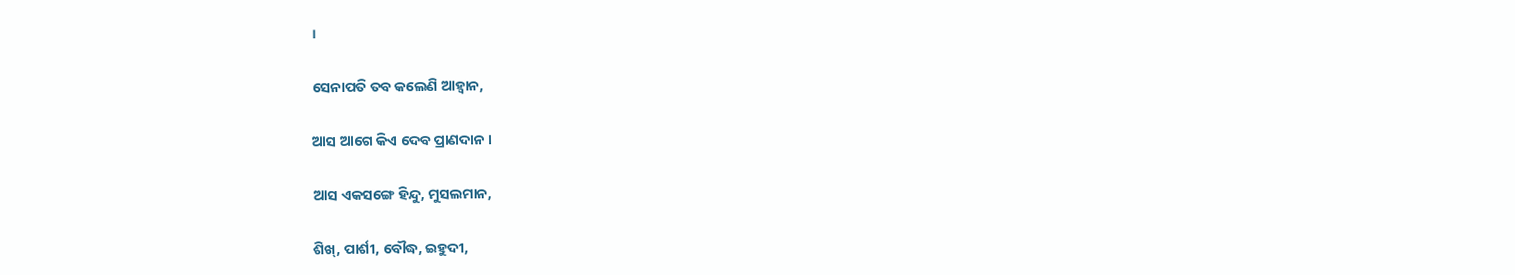।

ସେନାପତି ତବ କଲେଣି ଆହ୍ୱାନ,

ଆସ ଆଗେ କିଏ ଦେବ ପ୍ରାଣଦାନ ।

ଆସ ଏକସଙ୍ଗେ ହିନ୍ଦୁ, ମୁସଲମାନ,

ଶିଖ୍‌, ପାର୍ଶୀ, ବୌଦ୍ଧ, ଇହୁଦୀ,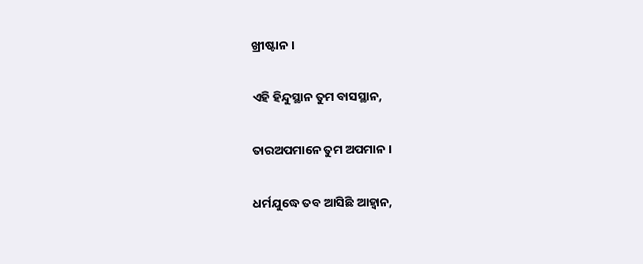ଖ୍ରୀଷ୍ଟାନ ।

ଏହି ହିନ୍ଦୁସ୍ଥାନ ତୁମ ବାସସ୍ଥାନ,

ତାରଅପମାନେ ତୁମ ଅପମାନ ।

ଧର୍ମଯୁଦ୍ଧେ ତବ ଆସିଛି ଆହ୍ୱାନ,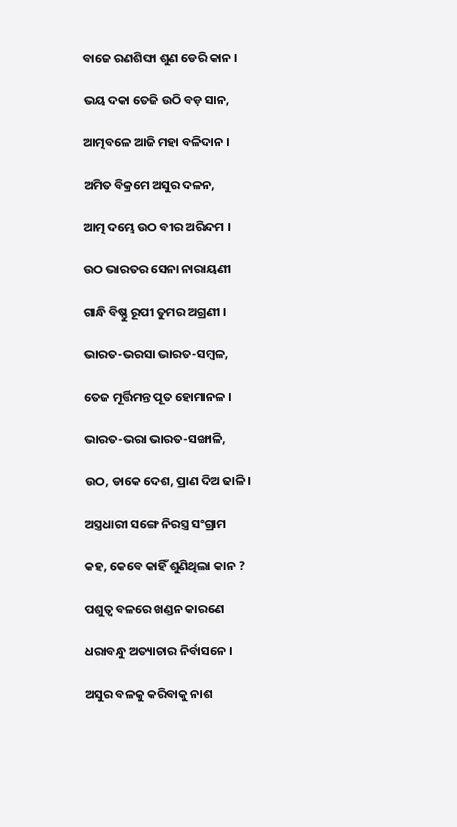ବାଜେ ରଣଶିଙ୍ଘା ଶୁଣ ଡେରି କାନ ।

ଭୟ ଦକା ତେଜି ଉଠି ବଡ଼ ସାନ,

ଆତ୍ମବଳେ ଆଜି ମହା ବଳିଦାନ ।

ଅମିତ ବିକ୍ରମେ ଅସୁର ଦଳନ,

ଆତ୍ମ ଦମ୍ଭେ ଉଠ ବୀର ଅରିନ୍ଦମ ।

ଉଠ ଭାରତର ସେନା ନାରାୟଣୀ

ଗାନ୍ଧି ବିଷ୍ଣୁ ରୂପୀ ତୁମର ଅଗ୍ରଣୀ ।

ଭାରତ-ଭରସା ଭାରତ-ସମ୍ବଳ,

ତେଜ ମୂର୍ତ୍ତିମନ୍ତ ପୂତ ହୋମାନଳ ।

ଭାରତ-ଭରା ଭାରତ-ସଙ୍ଖାଳି,

ଉଠ, ଡାକେ ଦେଶ, ପ୍ରାଣ ଦିଅ ଢାଳି ।

ଅସ୍ତ୍ରଧାରୀ ସଙ୍ଗେ ନିରସ୍ତ୍ର ସଂଗ୍ରାମ

କହ, କେବେ କାହିଁ ଶୁଣିଥିଲା କାନ ?

ପଶୁତ୍ୱ ବଳରେ ଖଣ୍ଡନ କାରଣେ

ଧରାବନ୍ଧୁ ଅତ୍ୟାଚାର ନିର୍ବାସନେ ।

ଅସୁର ବଳକୁ କରିବାକୁ ନାଶ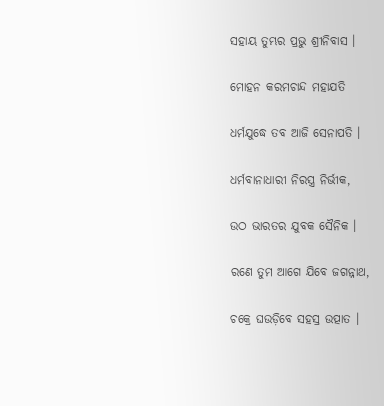ସହାୟ ତୁମ୍ଭର ପ୍ରଭୁ ଶ୍ରୀନିବାସ ।

ମୋହନ କରମଚାନ୍ଦ ମହାଯତି

ଧର୍ମଯୁଦ୍ଧେ ତବ ଆଜି ସେନାପତି ।

ଧର୍ମବାନାଧାରୀ ନିରସ୍ତ୍ର ନିର୍ଭୀକ,

ଉଠ ଭାରତର ଯୁବକ ସୈନିକ ।

ରଣେ ତୁମ ଆଗେ ଯିବେ ଜଗନ୍ନାଥ,

ଚକ୍ରେ ଘଉଡ଼ିବେ ସହସ୍ର ଉତ୍ପାତ ।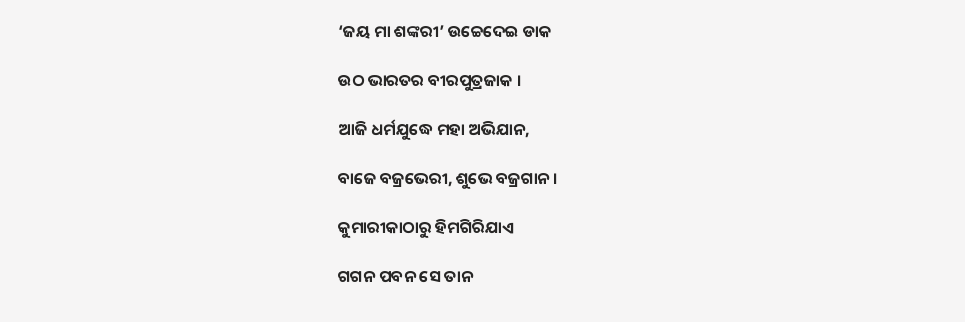‘ଜୟ ମା ଶଙ୍କରୀ’ ଉଚ୍ଚେଦେଇ ଡାକ

ଉଠ ଭାରତର ବୀରପୁତ୍ରଜାକ ।

ଆଜି ଧର୍ମଯୁଦ୍ଧେ ମହା ଅଭିଯାନ,

ବାଜେ ବଜ୍ରଭେରୀ, ଶୁଭେ ବଜ୍ରଗାନ ।

କୁମାରୀକାଠାରୁ ହିମଗିରିଯାଏ

ଗଗନ ପବନ ସେ ତାନ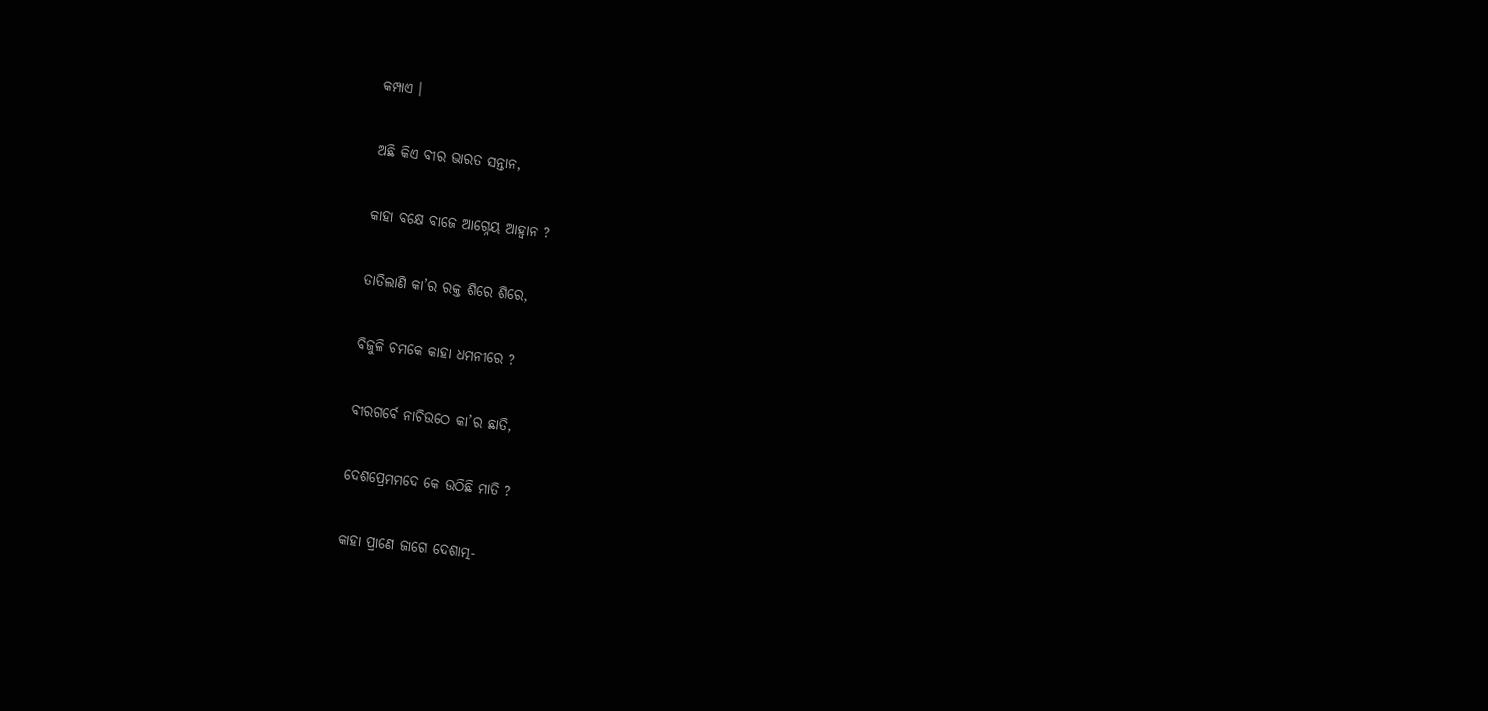କମ୍ପାଏ ।

ଅଛି କିଏ ବୀର ଭାରତ ସନ୍ତାନ,

କାହା ବକ୍ଷେ ବାଜେ ଆଗ୍ନେୟ ଆହ୍ୱାନ ?

ତାତିଲାଣି କା’ର ରକ୍ତ ଶିରେ ଶିରେ,

ବିଜୁଳି ଚମକେ କାହା ଧମନୀରେ ?

ବୀରଗର୍ବେ ନାଚିଉଠେ କା’ର ଛାତି,

ଦେଶପ୍ରେମମଦେ କେ ଉଠିଛି ମାତି ?

କାହା ପ୍ରାଣେ ଜାଗେ ଦେଶାତ୍ମ-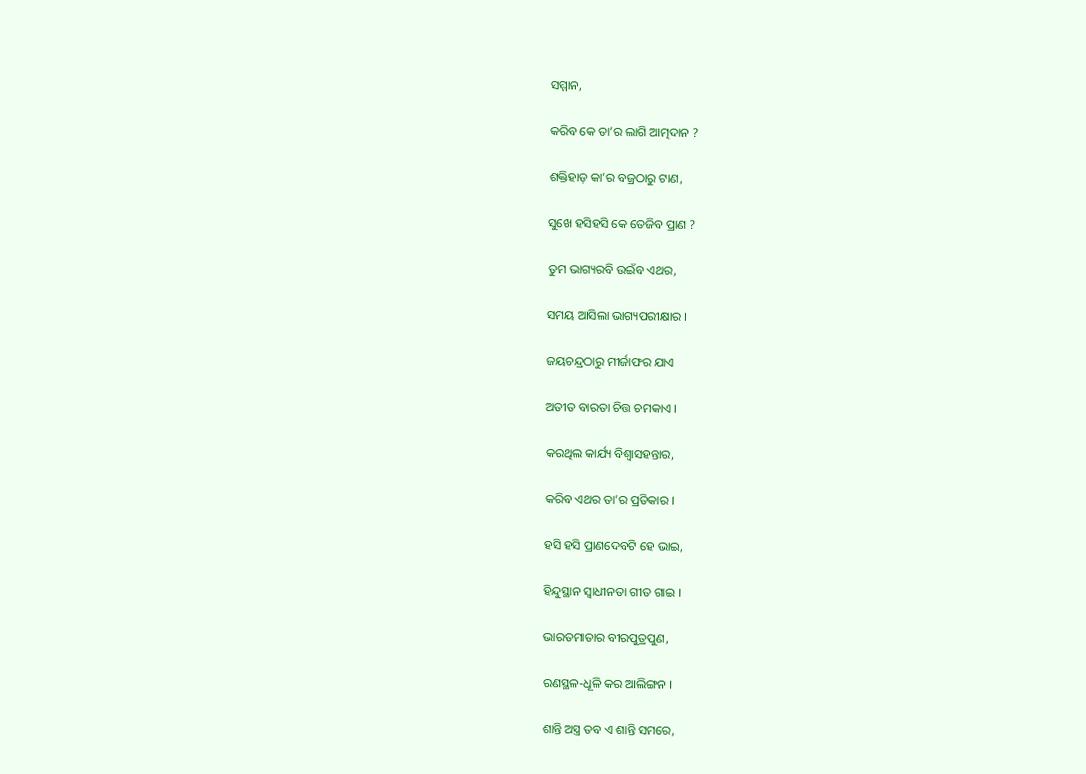ସମ୍ମାନ,

କରିବ କେ ତା’ର ଲାଗି ଆତ୍ମଦାନ ?

ଶକ୍ତିହାଡ଼ କା’ର ବଜ୍ରଠାରୁ ଟାଣ,

ସୁଖେ ହସିହସି କେ ତେଜିବ ପ୍ରାଣ ?

ତୁମ ଭାଗ୍ୟରବି ଉଇଁବ ଏଥର,

ସମୟ ଆସିଲା ଭାଗ୍ୟପରୀକ୍ଷାର ।

ଜୟଚନ୍ଦ୍ରଠାରୁ ମୀର୍ଜାଫର ଯାଏ

ଅତୀତ ବାରତା ଚିତ୍ତ ଚମକାଏ ।

କରଥିଲ କାର୍ଯ୍ୟ ବିଶ୍ୱାସହନ୍ତାର,

କରିବ ଏଥର ତା’ର ପ୍ରତିକାର ।

ହସି ହସି ପ୍ରାଣଦେବଟି ହେ ଭାଇ,

ହିନ୍ଦୁସ୍ଥାନ ସ୍ୱାଧୀନତା ଗୀତ ଗାଇ ।

ଭାରତମାତାର ବୀରପୁତ୍ରପୁଣ,

ରଣସ୍ଥଳ-ଧୂଳି କର ଆଲିଙ୍ଗନ ।

ଶାନ୍ତି ଅସ୍ତ୍ର ତବ ଏ ଶାନ୍ତି ସମରେ,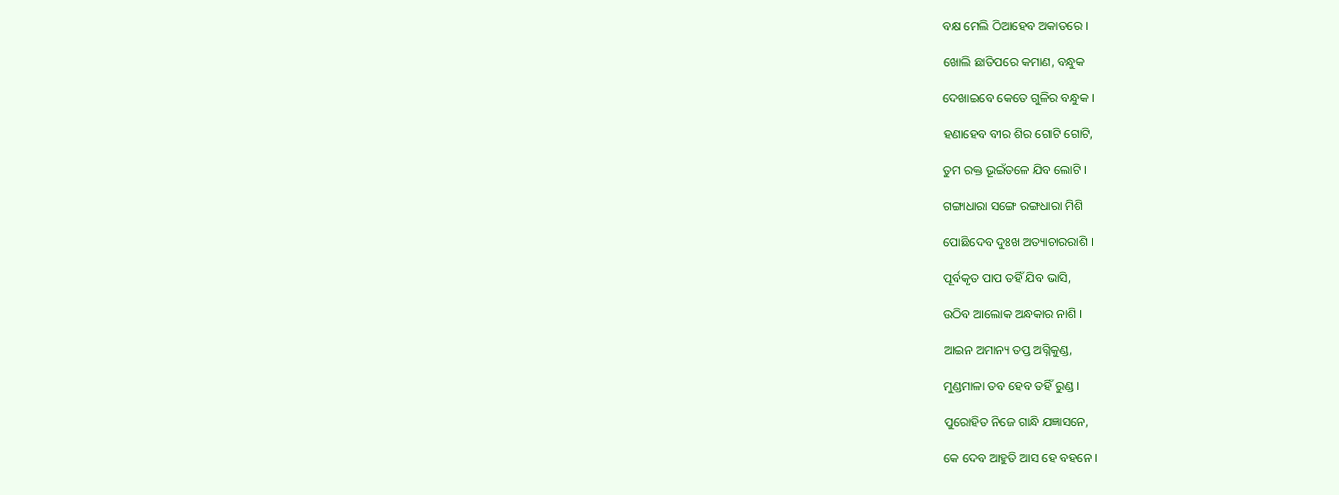ବକ୍ଷ ମେଲି ଠିଆହେବ ଅକାତରେ ।

ଖୋଲି ଛାତିପରେ କମାଣ, ବନ୍ଧୁକ

ଦେଖାଇବେ କେତେ ଗୁଳିର ବନ୍ଧୁକ ।

ହଣାହେବ ବୀର ଶିର ଗୋଟି ଗୋଟି,

ତୁମ ରକ୍ତ ଭୂଇଁତଳେ ଯିବ ଲୋଟି ।

ଗଙ୍ଗାଧାରା ସଙ୍ଗେ ରଙ୍ଗଧାରା ମିଶି

ପୋଛିଦେବ ଦୁଃଖ ଅତ୍ୟାଚାରରାଶି ।

ପୂର୍ବକୃତ ପାପ ତହିଁ ଯିବ ଭାସି,

ଉଠିବ ଆଲୋକ ଅନ୍ଧକାର ନାଶି ।

ଆଇନ ଅମାନ୍ୟ ତପ୍ତ ଅଗ୍ନିକୁଣ୍ଡ,

ମୁଣ୍ଡମାଳା ତବ ହେବ ତହିଁ ରୁଣ୍ଡ ।

ପୁରୋହିତ ନିଜେ ଗାନ୍ଧି ଯଜ୍ଞାସନେ,

କେ ଦେବ ଆହୁତି ଆସ ହେ ବହନେ ।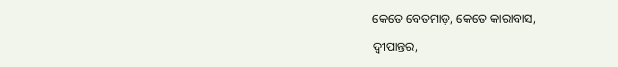କେତେ ବେତମାଡ଼, କେତେ କାରାବାସ,

ଦ୍ୱୀପାନ୍ତର,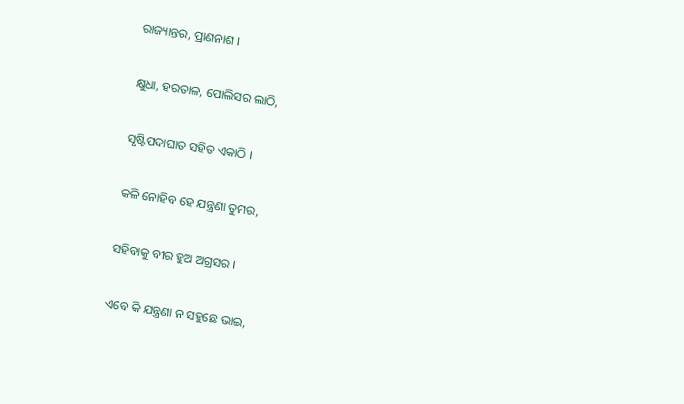ରାଜ୍ୟାନ୍ତର, ପ୍ରାଣନାଶ ।

କ୍ଷୁଧା, ହରତାଳ, ପୋଲିସର ଲାଠି,

ସୃଷ୍ଟିପଦାଘାତ ସହିତ ଏକାଠି ।

କଳି ନୋହିବ ହେ ଯନ୍ତ୍ରଣା ତୁମର,

ସହିବାକୁ ବୀର ହୁଅ ଅଗ୍ରସର ।

ଏବେ କି ଯନ୍ତ୍ରଣା ନ ସହୁଛେ ଭାଇ,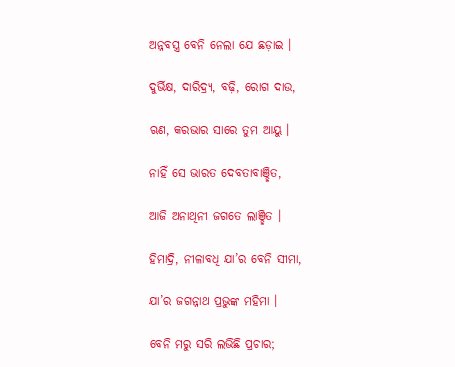ଅନ୍ନବସ୍ତ୍ର ବେନି ନେଲା ଯେ ଛଡ଼ାଇ ।

ଦୁର୍ଭିକ୍ଷ, ଦାରିଦ୍ର୍ୟ, ବଢ଼ି, ରୋଗ ଦାଉ,

ଋଣ, କରଭାର ସାରେ ତୁମ ଆୟୁ ।

ନାହିଁ ସେ ଭାରତ ଦେବତାବାଞ୍ଛିତ,

ଆଜି ଅନାଥିନୀ ଜଗତେ ଲାଞ୍ଛିତ ।

ହିମାଦ୍ରି, ନୀଳାବଧି ଯା’ର ବେନି ସୀମା,

ଯା’ର ଜଗନ୍ନାଥ ପ୍ରଭୁଙ୍କ ମହିମା ।

ବେନି ମରୁ ସରି ଲଭିଛି ପ୍ରଚାର;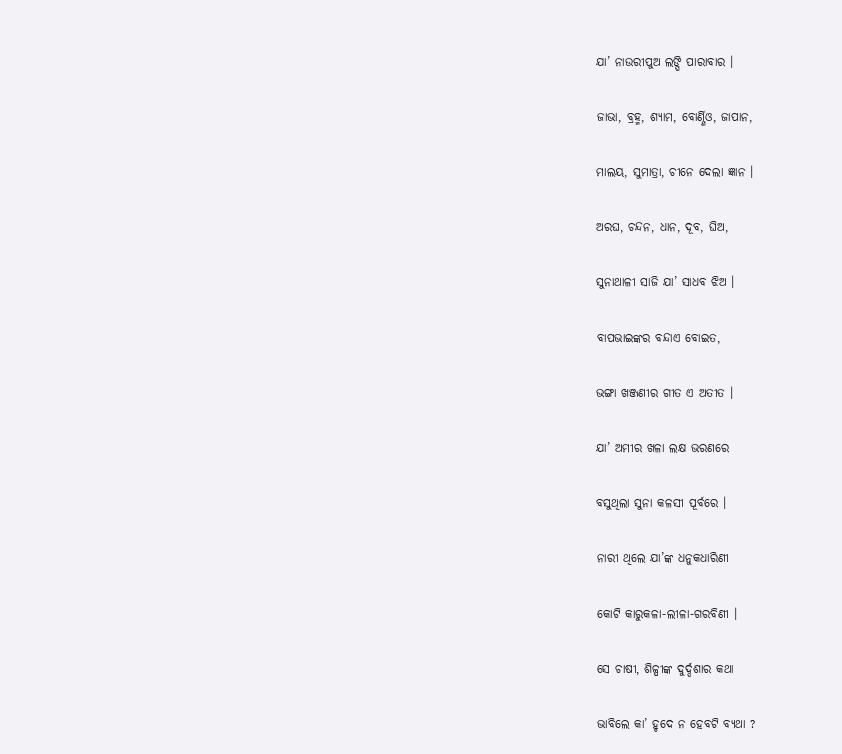ଯା’ ନାଉରୀପୁଅ ଲଙ୍ଘି ପାରାବାର ।

ଜାଭା, ବ୍ରହ୍ମ, ଶ୍ୟାମ, ବୋର୍ଣ୍ଣିଓ, ଜାପାନ,

ମାଲୟ, ସୁମାତ୍ରା, ଚୀନେ ଦେଲା ଜ୍ଞାନ ।

ଅରଘ, ଚନ୍ଦନ, ଧାନ, ଦୂବ, ଘିଅ,

ସୁନାଥାଳୀ ସାଜି ଯା’ ସାଧବ ଝିଅ ।

ବାପଭାଇଙ୍କର ବନ୍ଦାଏ ବୋଇତ,

ଭଙ୍ଗା ଖଞ୍ଜଣୀର ଗୀତ ଏ ଅତୀତ ।

ଯା’ ଅମୀର ଖଳା ଲକ୍ଷ ଭରଣରେ

ବସୁଥିଲା ସୁନା କଳସୀ ପୂର୍ବରେ ।

ନାରୀ ଥିଲେ ଯା’ଙ୍କ ଧନୁକଧାରିଣୀ

କୋଟି କାରୁକଳା-ଲୀଳା-ଗରବିଣୀ ।

ସେ ଚାଷୀ, ଶିଳ୍ପୀଙ୍କ ଦୁର୍ଦ୍ଦଶାର କଥା

ଭାବିଲେ କା’ ହୃଦେ ନ ହେବଟି ବ୍ୟଥା ?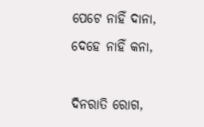ପେଟେ ନାହିଁ ଦାନା, ଦେହେ ନାହିଁ କନା,

ଦିନରାତି ରୋଗ,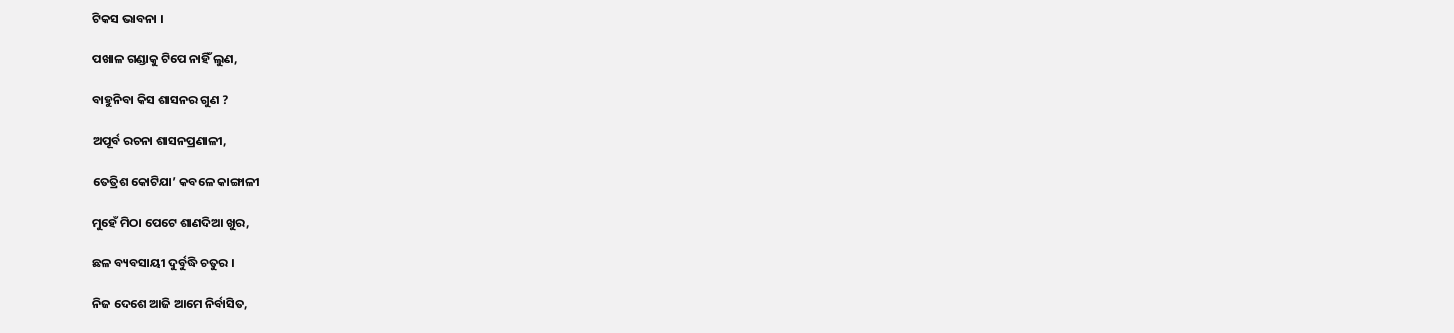ଟିକସ ଭାବନା ।

ପଖାଳ ଗଣ୍ଡାକୁ ଟିପେ ନାହିଁ ଲୁଣ,

ବାହୁନିବା କିସ ଶାସନର ଗୁଣ ?

ଅପୂର୍ବ ରଚନା ଶାସନପ୍ରଣାଳୀ,

ତେତ୍ରିଶ କୋଟିଯା’ କବଳେ କାଙ୍ଗାଳୀ

ମୁହେଁ ମିଠା ପେଟେ ଶାଣଦିଆ ଖୁର,

ଛଳ ବ୍ୟବସାୟୀ ଦୁର୍ବୁଦ୍ଧି ଚତୁର ।

ନିଜ ଦେଶେ ଆଜି ଆମେ ନିର୍ବାସିତ,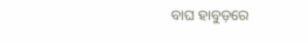ବାଘ ହାବୁଡ଼ରେ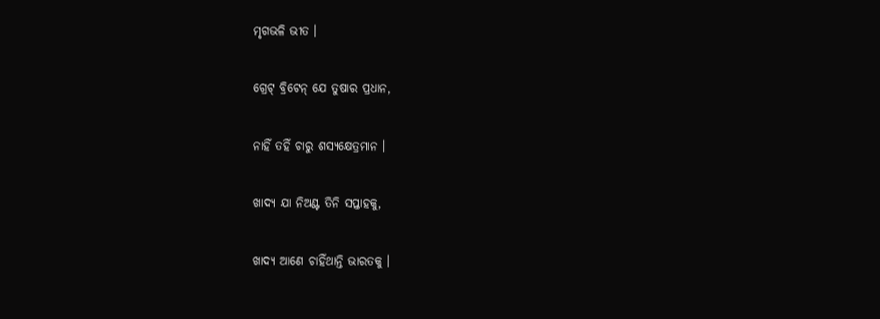ମୃଗଭଳି ଭୀତ ।

ଗ୍ରେଟ୍‌ ବ୍ରିଟେନ୍‌ ଯେ ତୁଷାର ପ୍ରଧାନ,

ନାହିଁ ତହିଁ ଚାରୁ ଶସ୍ୟକ୍ଷେତ୍ରମାନ ।

ଖାଦ୍ୟ ଯା ନିଅଣ୍ଟ ତିନି ସପ୍ତାହକୁ,

ଖାଦ୍ୟ ଆଣେ ଚାହିଁଥାନ୍ତି ଭାରତକୁ ।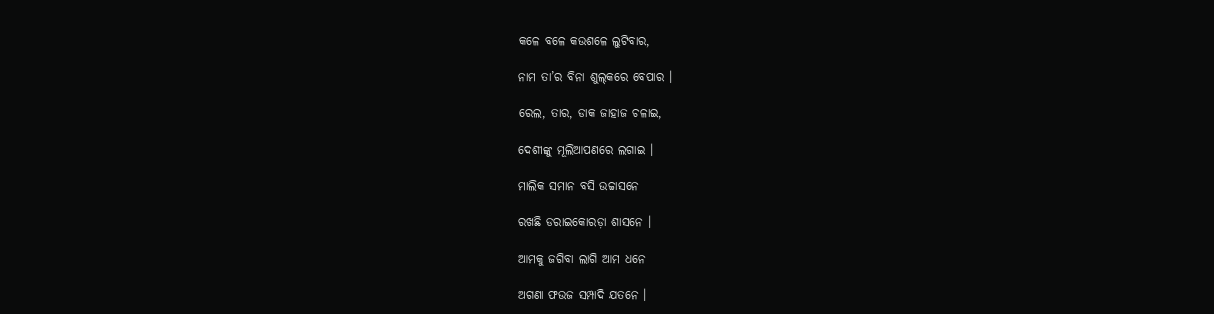କଳେ ବଳେ କଉଶଳେ ଲୁଟିବାର,

ନାମ ତା’ର ବିନା ଶୁଲ୍‌କରେ ବେପାର ।

ରେଲ, ତାର, ଡାକ ଜାହାଜ ଚଳାଇ,

ଦେଶୀଙ୍କୁ ମୂଲିଆପଣରେ ଲଗାଇ ।

ମାଲିକ ସମାନ ବସି ଉଚ୍ଚାସନେ

ରଖଛି ଡରାଇକୋରଡ଼ା ଶାସନେ ।

ଆମକୁ ଜଗିବା ଲାଗି ଆମ ଧନେ

ଅଗଣା ଫଉଜ ସମ୍ପାଦି ଯତନେ ।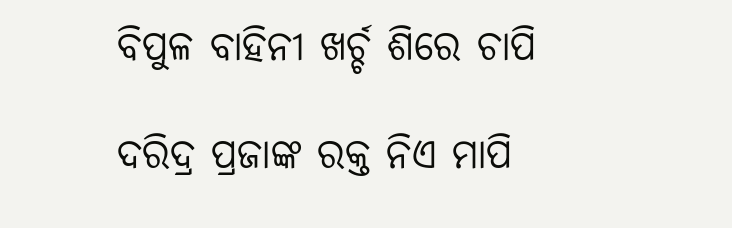ବିପୁଳ ବାହିନୀ ଖର୍ଚ୍ଚ ଶିରେ ଚାପି

ଦରିଦ୍ର ପ୍ରଜାଙ୍କ ରକ୍ତ ନିଏ ମାପି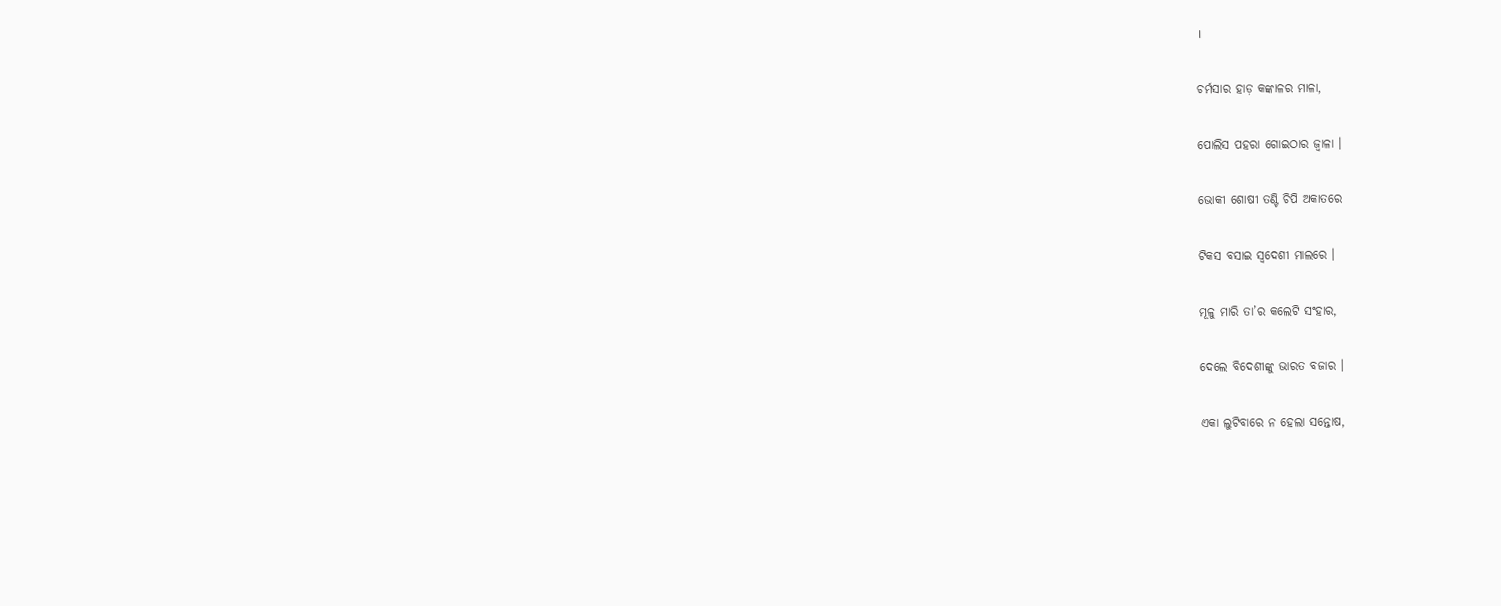।

ଚର୍ମସାର ହାଡ଼ କଙ୍କାଳର ମାଳା,

ପୋଲିସ ପହରା ଗୋଇଠାର ଜ୍ୱାଳା ।

ଭୋକୀ ଶୋଷୀ ତଣ୍ଟି ଚିପି ଅକାତରେ

ଟିକସ ବସାଇ ସ୍ୱଦେଶୀ ମାଲରେ ।

ମୂଳୁ ମାରି ତା’ର କଲେଟି ସଂହାର,

ଦେଲେ ବିଦେଶୀଙ୍କୁ ଭାରତ ବଜାର ।

ଏକା ଲୁଟିବାରେ ନ ହେଲା ସନ୍ତୋଷ,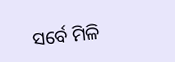ସର୍ବେ ମିଳି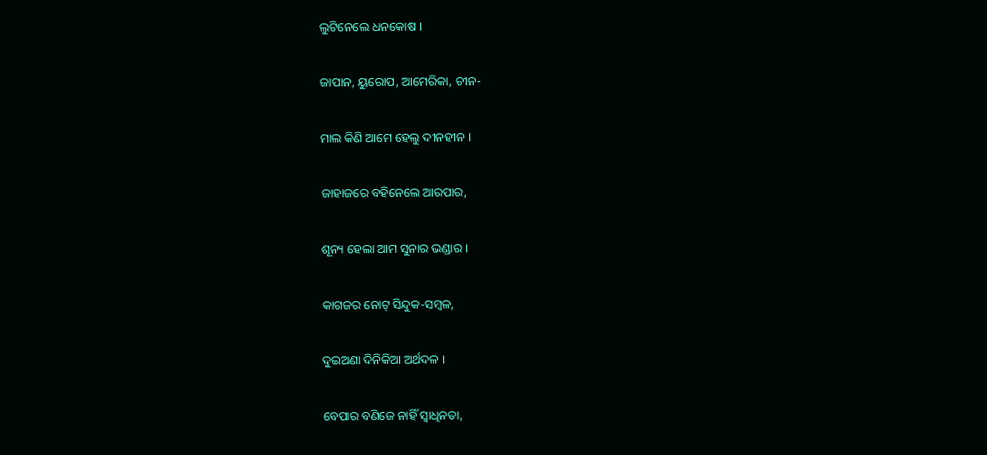ଲୁଟିନେଲେ ଧନକୋଷ ।

ଜାପାନ, ୟୁରୋପ, ଆମେରିକା, ଚୀନ-

ମାଲ କିଣି ଆମେ ହେଲୁ ଦୀନହୀନ ।

ଜାହାଜରେ ବହିନେଲେ ଆରପାର,

ଶୂନ୍ୟ ହେଲା ଆମ ସୁନାର ଭଣ୍ଡାର ।

କାଗଜର ନୋଟ୍‌ ସିନ୍ଦୁକ-ସମ୍ୱଳ,

ଦୁଇଅଣା ଦିନିକିଆ ଅର୍ଥଦଳ ।

ବେପାର ବଣିଜେ ନାହିଁ ସ୍ୱାଧିନତା,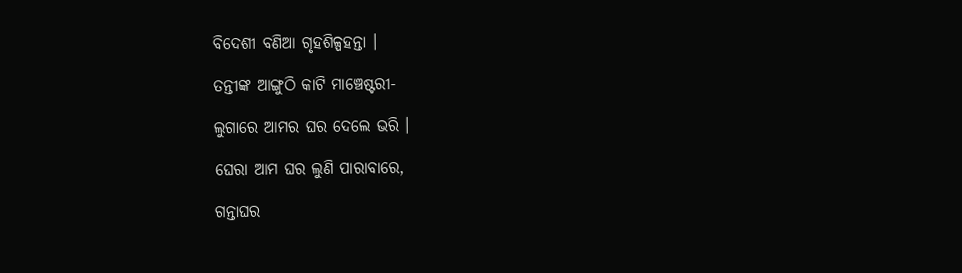ବିଦେଶୀ ବଣିଆ ଗୃହଶିଳ୍ପହନ୍ତା ।

ତନ୍ତୀଙ୍କ ଆଙ୍ଗୁଠି କାଟି ମାଞ୍ଚେଷ୍ଟରୀ-

ଲୁଗାରେ ଆମର ଘର ଦେଲେ ଭରି ।

ଘେରା ଆମ ଘର ଲୁଣି ପାରାବାରେ,

ଗନ୍ତାଘର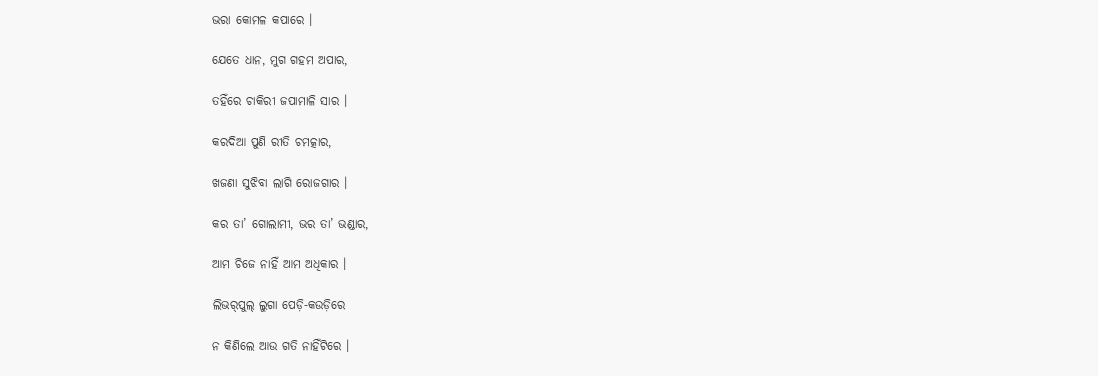ଭରା କୋମଳ କପାରେ ।

ଯେତେ ଧାନ, ମୁଗ ଗହମ ଅପାର,

ତହିଁରେ ଚାକିରୀ ଜପାମାଳି ସାର ।

କରଦିଆ ପୁଣି ରୀତି ଚମତ୍କାର,

ଖଜଣା ସୁଝିବା ଲାଗି ରୋଜଗାର ।

କର ତା’ ଗୋଲାମୀ, ଭର ତା’ ଭଣ୍ଡାର,

ଆମ ଚିଜେ ନାହିଁ ଆମ ଅଧିକାର ।

ଲିଭର୍‌ପୁଲ୍‌ ଲୁଗା ପେଡ଼ି-କଉଡ଼ିରେ

ନ କିଣିଲେ ଆଉ ଗତି ନାହିଁଟିରେ ।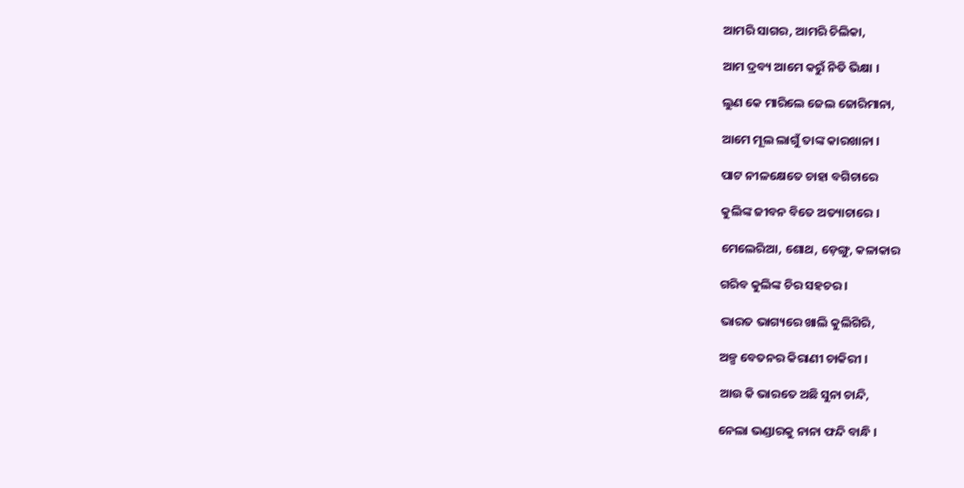ଆମରି ସାଗର, ଆମରି ଚିଲିକା,

ଆମ ଦ୍ରବ୍ୟ ଆମେ କରୁଁ ନିତି ଭିକ୍ଷା ।

ଲୁଣ କେ ମାରିଲେ ଜେଲ ଜୋରିମାନା,

ଆମେ ମୂଲ ଲାଗୁଁ ତାଙ୍କ କାରଖାନା ।

ପାଟ ନୀଳକ୍ଷେତେ ଚାହା ବଗିଚାରେ

କୁଲିଙ୍କ ଜୀବନ ବିତେ ଅତ୍ୟାଚାରେ ।

ମେଲେରିଆ, ଶୋଥ, ଡ଼େଙ୍ଗୁ, କଳାକାର

ଗରିବ କୁଲିଙ୍କ ଚିର ସହଚର ।

ଭାରତ ଭାଗ୍ୟରେ ଖାଲି କୁଲିଗିରି,

ଅଳ୍ପ ବେତନର କିରାଣୀ ଚାକିରୀ ।

ଆଉ କି ଭାରତେ ଅଛି ସୁନା ଚାନ୍ଦି,

ନେଲା ଭଣ୍ଡାରକୁ ନାନା ଫନ୍ଦି ବାନ୍ଧି ।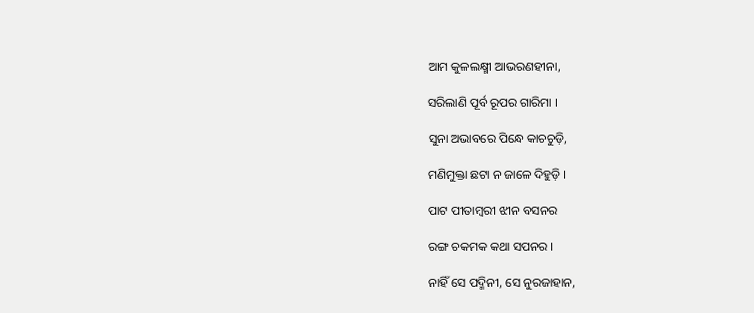ଆମ କୁଳଲକ୍ଷ୍ମୀ ଆଭରଣହୀନା,

ସରିଲାଣି ପୂର୍ବ ରୂପର ଗାରିମା ।

ସୁନା ଅଭାବରେ ପିନ୍ଧେ କାଚଚୁଡ଼ି,

ମଣିମୁକ୍ତା ଛଟା ନ ଜାଳେ ଦିହୁଡ଼ି ।

ପାଟ ପୀତାମ୍ୱରୀ ଝୀନ ବସନର

ରଙ୍ଗ ଚକମକ କଥା ସପନର ।

ନାହିଁ ସେ ପଦ୍ମିନୀ, ସେ ନୁରଜାହାନ,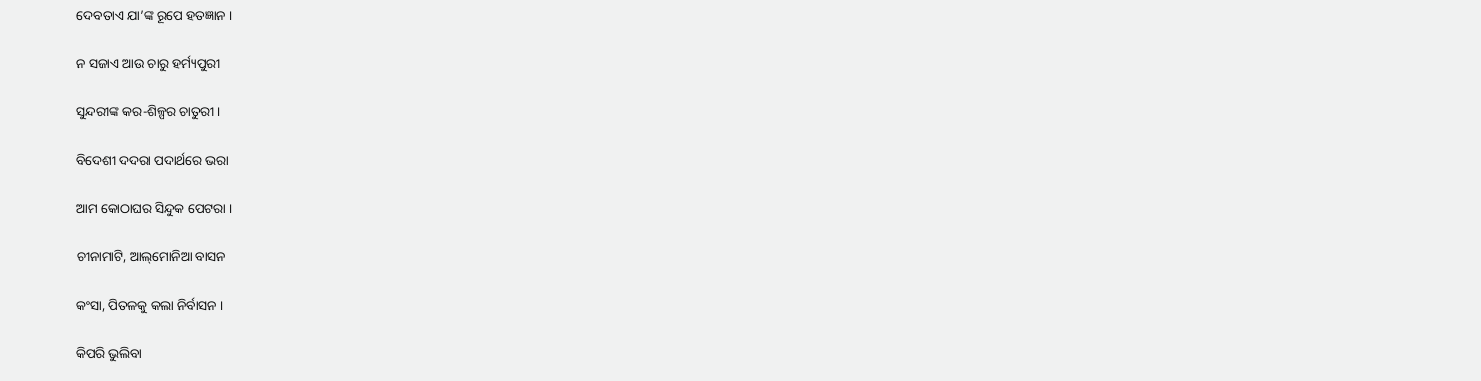ଦେବତାଏ ଯା’ଙ୍କ ରୂପେ ହତଜ୍ଞାନ ।

ନ ସଜାଏ ଆଉ ଚାରୁ ହର୍ମ୍ୟପୁରୀ

ସୁନ୍ଦରୀଙ୍କ କର-ଶିଳ୍ପର ଚାତୁରୀ ।

ବିଦେଶୀ ଦଦରା ପଦାର୍ଥରେ ଭରା

ଆମ କୋଠାଘର ସିନ୍ଦୁକ ପେଟରା ।

ଚୀନାମାଟି, ଆଲ୍‌ମୋନିଆ ବାସନ

କଂସା, ପିତଳକୁ କଲା ନିର୍ବାସନ ।

କିପରି ଭୁଲିବା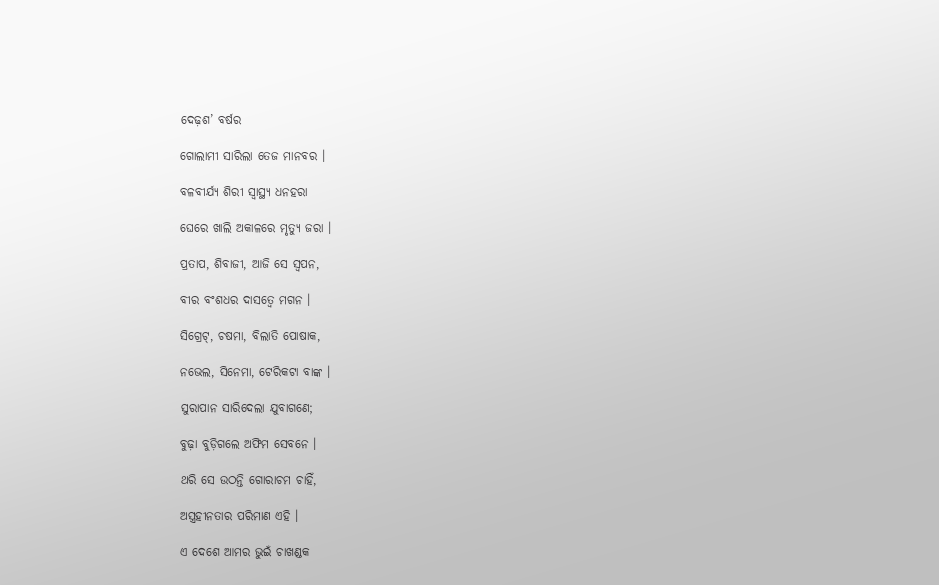ଦେଢ଼ଶ’ ବର୍ଷର

ଗୋଲାମୀ ସାରିଲା ତେଜ ମାନବର ।

ବଳବୀର୍ଯ୍ୟ ଶିରୀ ସ୍ୱାସ୍ଥ୍ୟ ଧନହରା

ଘେରେ ଖାଲି ଅକାଳରେ ମୃତ୍ୟୁ ଜରା ।

ପ୍ରତାପ, ଶିବାଜୀ, ଆଜି ସେ ସ୍ୱପନ,

ବୀର ବଂଶଧର ଦାସତ୍ୱେ ମଗନ ।

ସିଗ୍ରେଟ୍‌, ଚଷମା, ବିଲାତି ପୋଷାକ,

ନଭେଲ, ସିନେମା, ଟେରିକଟା ବାଙ୍କ ।

ସୁରାପାନ ସାରିଦେଲା ଯୁବାଗଣେ;

ବୁଢ଼ା ବୁଡ଼ିଗଲେ ଅଫିମ ସେବନେ ।

ଥରି ସେ ଉଠନ୍ତି ଗୋରାଚମ ଚାହିଁ,

ଅସ୍ତ୍ରହୀନତାର ପରିମାଣ ଏହି ।

ଏ ଦେଶେ ଆମର ଭୁଇଁ ଚାଖଣ୍ଡକ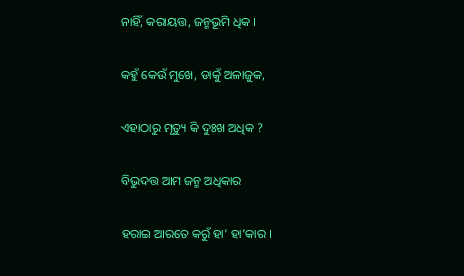ନାହିଁ, କରାୟତ୍ତ, ଜନ୍ମଭୂମି ଧିକ ।

କହୁଁ କେଉଁ ମୁଖେ, ଡାକୁଁ ଅଳାଜୁକ,

ଏହାଠାରୁ ମୃତ୍ୟୁ କି ଦୁଃଖ ଅଧିକ ?

ବିଭୁଦତ୍ତ ଆମ ଜନ୍ମ ଅଧିକାର

ହରାଇ ଆରତେ କରୁଁ ହା’ ହା’କାର ।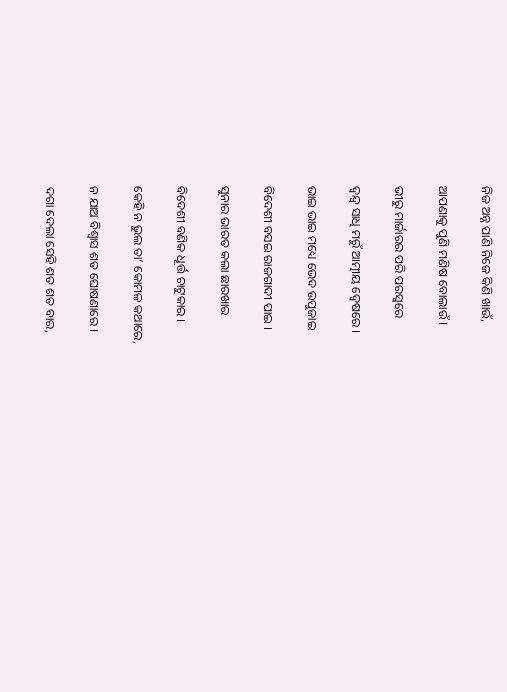ନିଜ ଅନ୍ନ ପାଣି ନିଜେ କିଣି ଖାଉଁ,

ଆପଣାକୁ ପୁଣି ମଣିଷ ବୋଲାଉଁ ।

ଭୀରୁ ମାର୍ଜାରର ପରି ପରସ୍ୱରେ

ଦ୍ୱନ୍ଦ୍ୱ ସାଧି ମରୁଁ ଆତ୍ମୀୟ ଦ୍ୱେଷରେ ।

ଭାଇ ଭାଇ ମଧ୍ୟେ ଭେଦ ଉପୁଜାଇ

ବିଦେଶୀ ବସଇ ରାଜଗାଦୀ ପାଇ ।

ସୁନାର ଭାରତ କଲା ଛାରଖାର

ବିଦେଶୀ ବଣିକ ଧୂର୍ତ୍ତ ଚାଟୁକାର ।

କେହି ନ ଭୁଲ ତା’ କୋମଳ କଥାରେ,

ନ ଯାଅ ବିଶ୍ୱାସ ଶତ ଘୋଷଣାରେ ।

ଦଗା ଦେଲା ସେହି ଶତ ଶତ ବାର,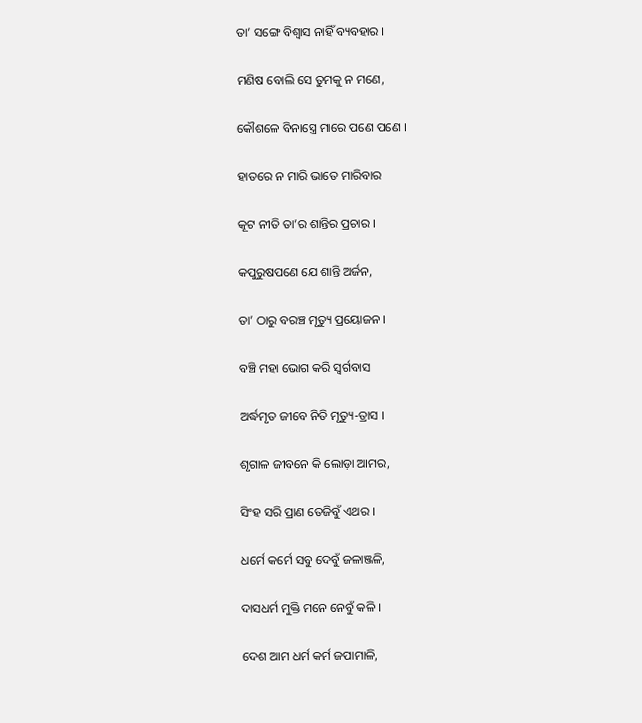ତା’ ସଙ୍ଗେ ବିଶ୍ୱାସ ନାହିଁ ବ୍ୟବହାର ।

ମଣିଷ ବୋଲି ସେ ତୁମକୁ ନ ମଣେ,

କୌଶଳେ ବିନାସ୍ତ୍ରେ ମାରେ ପଣେ ପଣେ ।

ହାତରେ ନ ମାରି ଭାତେ ମାରିବାର

କୂଟ ନୀତି ତା’ର ଶାନ୍ତିର ପ୍ରଚାର ।

କପୁରୁଷପଣେ ଯେ ଶାନ୍ତି ଅର୍ଜନ,

ତା’ ଠାରୁ ବରଞ୍ଚ ମୃତ୍ୟୁ ପ୍ରୟୋଜନ ।

ବଞ୍ଚି ମହା ଭୋଗ କରି ସ୍ୱର୍ଗବାସ

ଅର୍ଦ୍ଧମୃତ ଜୀବେ ନିତି ମୃତ୍ୟୁ-ତ୍ରାସ ।

ଶୃଗାଳ ଜୀବନେ କି ଲୋଡ଼ା ଆମର,

ସିଂହ ସରି ପ୍ରାଣ ତେଜିବୁଁ ଏଥର ।

ଧର୍ମେ କର୍ମେ ସବୁ ଦେବୁଁ ଜଳାଞ୍ଜଳି,

ଦାସଧର୍ମ ମୁକ୍ତି ମନେ ନେବୁଁ କଳି ।

ଦେଶ ଆମ ଧର୍ମ କର୍ମ ଜପାମାଳି,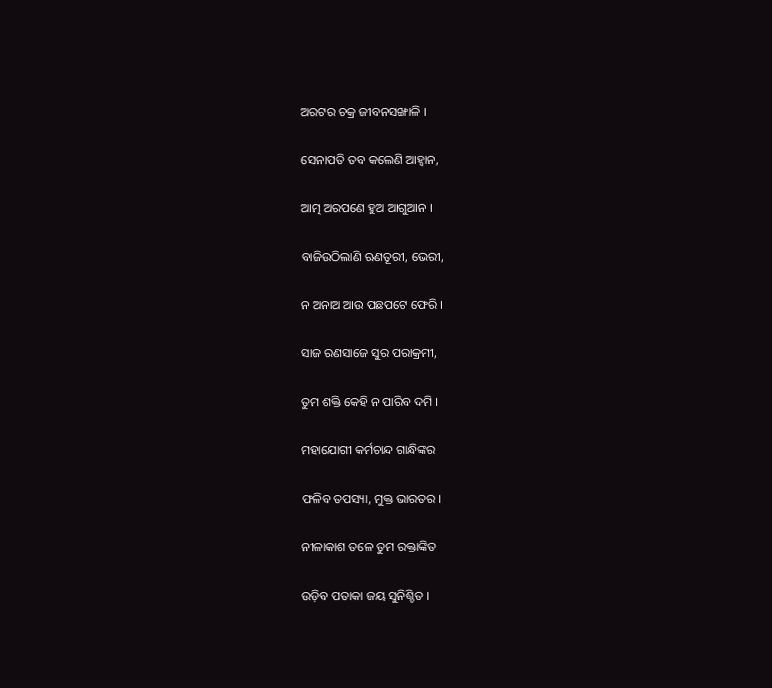ଅରଟର ଚକ୍ର ଜୀବନସଙ୍ଖାଳି ।

ସେନାପତି ତବ କଲେଣି ଆହ୍ୱାନ,

ଆତ୍ମ ଅରପଣେ ହୁଅ ଆଗୁଆନ ।

ବାଜିଉଠିଲାଣି ଋଣତୂରୀ, ଭେରୀ,

ନ ଅନାଅ ଆଉ ପଛପଟେ ଫେରି ।

ସାଜ ରଣସାଜେ ସୁର ପରାକ୍ରମୀ,

ତୁମ ଶକ୍ତି କେହି ନ ପାରିବ ଦମି ।

ମହାଯୋଗୀ କର୍ମଚାନ୍ଦ ଗାନ୍ଧିଙ୍କର

ଫଳିବ ତପସ୍ୟା, ମୁକ୍ତ ଭାରତର ।

ନୀଳାକାଶ ତଳେ ତୁମ ରକ୍ତାଙ୍କିତ

ଉଡ଼ିବ ପତାକା ଜୟ ସୁନିଶ୍ଚିତ ।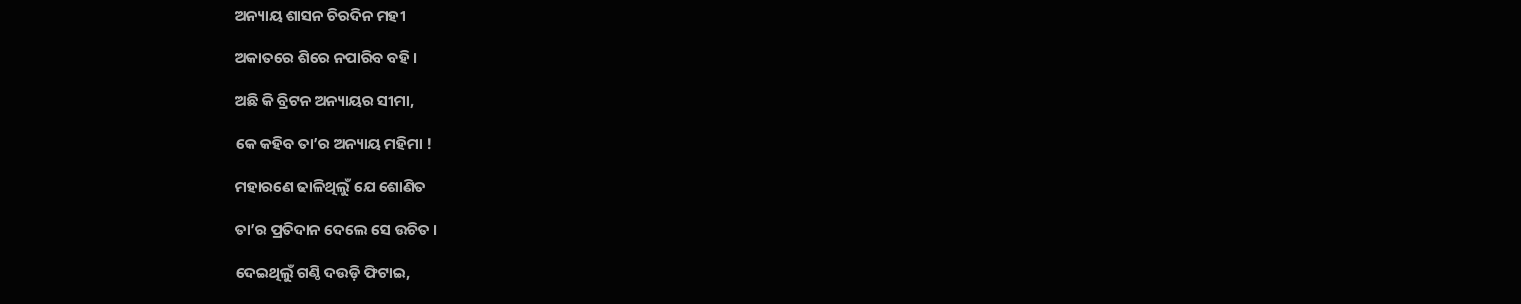ଅନ୍ୟାୟ ଶାସନ ଚିରଦିନ ମହୀ

ଅକାତରେ ଶିରେ ନପାରିବ ବହି ।

ଅଛି କି ବ୍ରିଟନ ଅନ୍ୟାୟର ସୀମା,

କେ କହିବ ତା’ର ଅନ୍ୟାୟ ମହିମା !

ମହାରଣେ ଢାଳିଥିଲୁଁ ଯେ ଶୋଣିତ

ତା’ର ପ୍ରତିଦାନ ଦେଲେ ସେ ଉଚିତ ।

ଦେଇଥିଲୁଁ ଗଣ୍ଠି ଦଉଡ଼ି ଫିଟାଇ,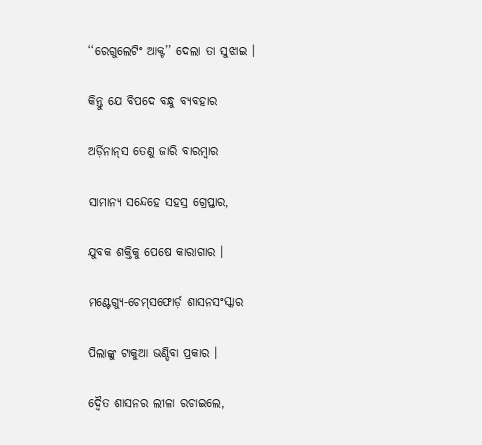‘‘ରେଗୁଲେଟିଂ ଆକ୍ଟ’’ ଦେଲା ତା ସୁଝାଇ ।

କିନ୍ତୁ ଯେ ବିପଦେ ବନ୍ଧୁ ବ୍ୟବହାର

ଅର୍ଡ଼ିନାନ୍‌ସ ତେଣୁ ଜାରି ବାରମ୍ୱାର

ସାମାନ୍ୟ ସନ୍ଦେହେ ସହସ୍ର ଗ୍ରେପ୍ତାର,

ଯୁବକ ଶକ୍ତିକୁ ପେଷେ କାରାଗାର ।

ମଣ୍ଟେଗ୍ୟୁ-ଚେମ୍‌ସଫୋର୍ଡ଼ ଶାସନସଂସ୍କାର

ପିଲାଙ୍କୁ ଟାକୁଆ ଭଣ୍ଡିବା ପ୍ରକାର ।

ଦ୍ୱୈତ ଶାସନର ଲୀଳା ରଚାଇଲେ,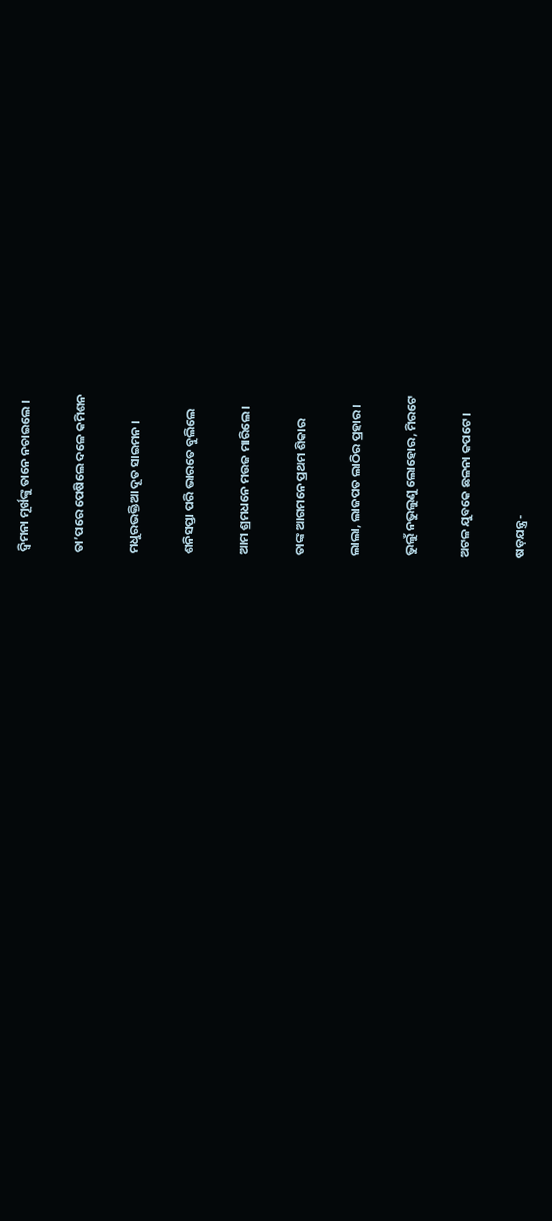ଦ୍ୱିମନା ମୂର୍ଖଙ୍କୁ ତାନେ ନଚାଇଲେ ।

ତା’ପରେ ପେଷିଲେ ଦଳେ କମିଶନ

ମଧୁରଭକ୍ତିଆ ଦୂତ ସାଇମନ ।

ଶନିସପ୍ତା ପରି ଭାରତେ ବୁଲିଲେ

ଆମ ଶ୍ରମଧନେ ମଉଜ ମାରିଲେ ।

ତାଙ୍କ ଆଗମନେ ପ୍ରଥମ ଶିକାର

ଲାଲା, ଲାଜପତ ଲାଠିର ପ୍ରହାର ।

ଭୁଲୁଁ ନଭୁଲୁଣୁ ଲୋହୋର, ମିରଟେ

ଅଟଳ ଯୁବକେ ଛଳନା କପଟେ ।

ଷଡ଼ଯନ୍ତ୍ର-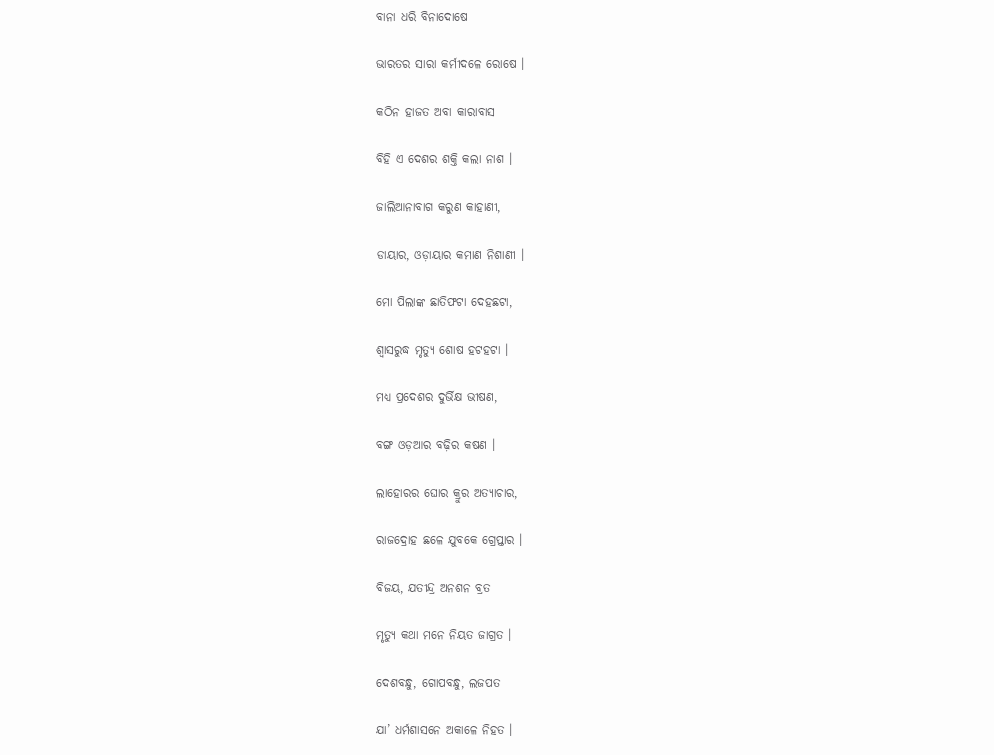ବାନା ଧରି ବିନାଦୋଷେ

ଭାରତର ସାରା କର୍ମୀଦଳେ ରୋଷେ ।

କଠିନ ହାଜତ ଅବା କାରାବାସ

ବିହି ଏ ଦେଶର ଶକ୍ତି କଲା ନାଶ ।

ଜାଲିଆନାବାଗ କରୁଣ କାହାଣୀ,

ଡାୟାର, ଓଡ଼ାୟାର କମାଣ ନିଶାଣୀ ।

ମୋ ପିଲାଙ୍କ ଛାତିଫଟା ଦେହଛଟା,

ଶ୍ୱାସରୁଦ୍ଧ ମୃତ୍ୟୁ ଶୋଷ ହଟହଟା ।

ମଧ୍ୟ ପ୍ରଦେଶର ଦୁର୍ଭିକ୍ଷ ଭୀଷଣ,

ବଙ୍ଗ ଓଡ଼ଆର ବଢ଼ିର କଷଣ ।

ଲାହୋରର ଘୋର କ୍ରୁର ଅତ୍ୟାଚାର,

ରାଜଦ୍ରୋହ ଛଳେ ଯୁବକେ ଗ୍ରେପ୍ତାର ।

ବିଜୟ, ଯତୀନ୍ଦ୍ର ଅନଶନ ବ୍ରତ

ମୃତ୍ୟୁ କଥା ମନେ ନିୟତ ଜାଗ୍ରତ ।

ଦେଶବନ୍ଧୁ, ଗୋପବନ୍ଧୁ, ଲଜପତ

ଯା’ ଧର୍ମଶାସନେ ଅକାଳେ ନିହତ ।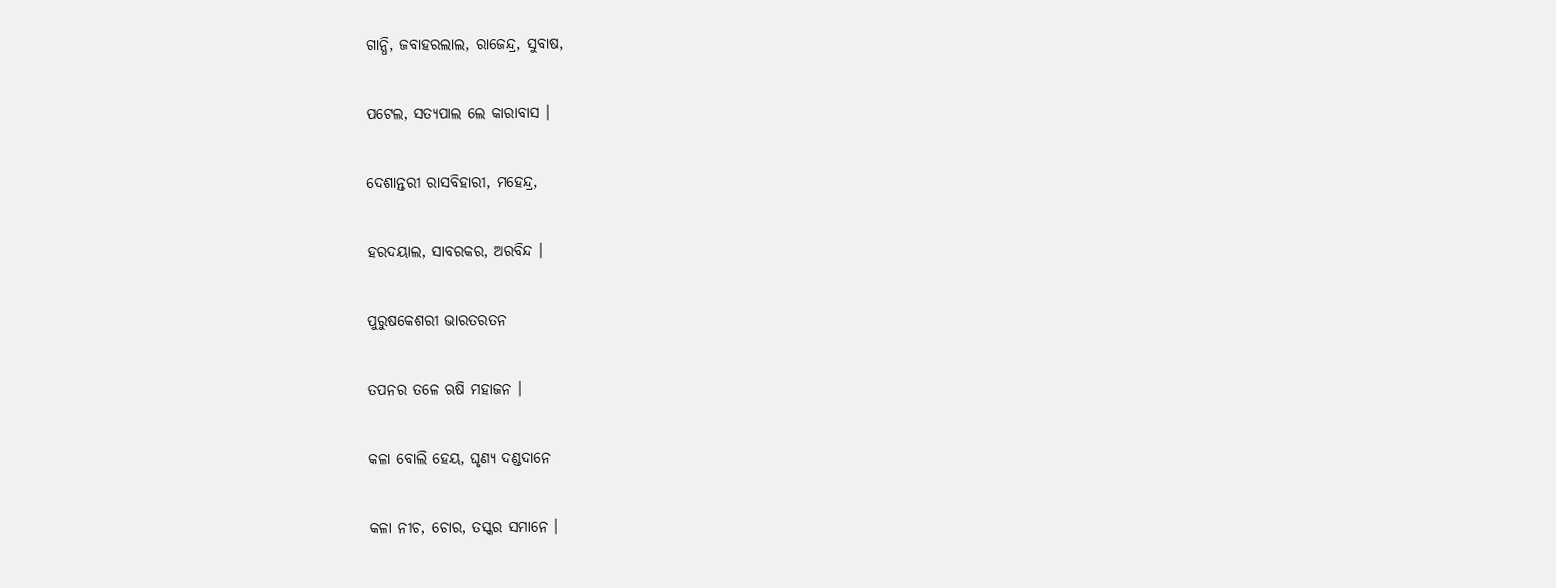ଗାନ୍ଧି, ଜବାହରଲାଲ, ରାଜେନ୍ଦ୍ର, ସୁବାଷ,

ପଟେଲ, ସତ୍ୟପାଲ ଲେ କାରାବାସ ।

ଦେଶାନ୍ତରୀ ରାସବିହାରୀ, ମହେନ୍ଦ୍ର,

ହରଦୟାଲ, ସାବରକର, ଅରବିନ୍ଦ ।

ପୁରୁଷକେଶରୀ ଭାରତରତନ

ତପନର ତଳେ ଋଷି ମହାଜନ ।

କଳା ବୋଲି ହେୟ, ଘୃଣ୍ୟ ଦଣ୍ଡଦାନେ

କଳା ନୀଚ, ଚୋର, ତସ୍କର ସମାନେ ।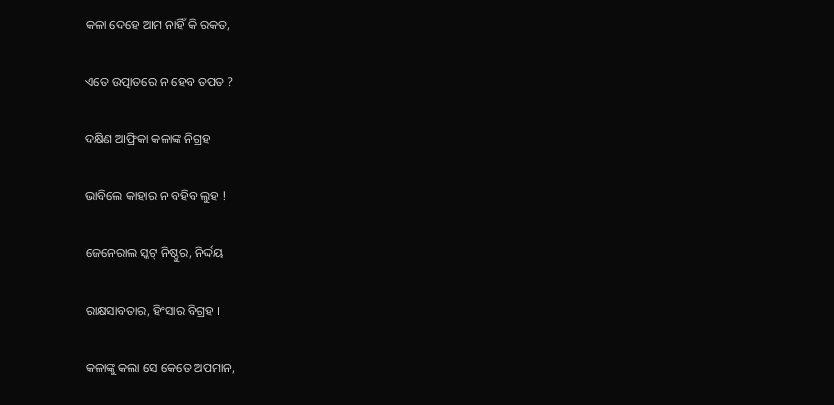କଳା ଦେହେ ଆମ ନାହିଁ କି ରକତ,

ଏତେ ଉତ୍ପାତରେ ନ ହେବ ତପତ ?

ଦକ୍ଷିଣ ଆଫ୍ରିକା କଳାଙ୍କ ନିଗ୍ରହ

ଭାବିଲେ କାହାର ନ ବହିବ ଲୁହ !

ଜେନେରାଲ ସ୍କଟ୍‌ ନିଷ୍ଠୁର, ନିର୍ଦ୍ଦୟ

ରାକ୍ଷସାବତାର, ହିଂସାର ବିଗ୍ରହ ।

କଳାଙ୍କୁ କଲା ସେ କେତେ ଅପମାନ,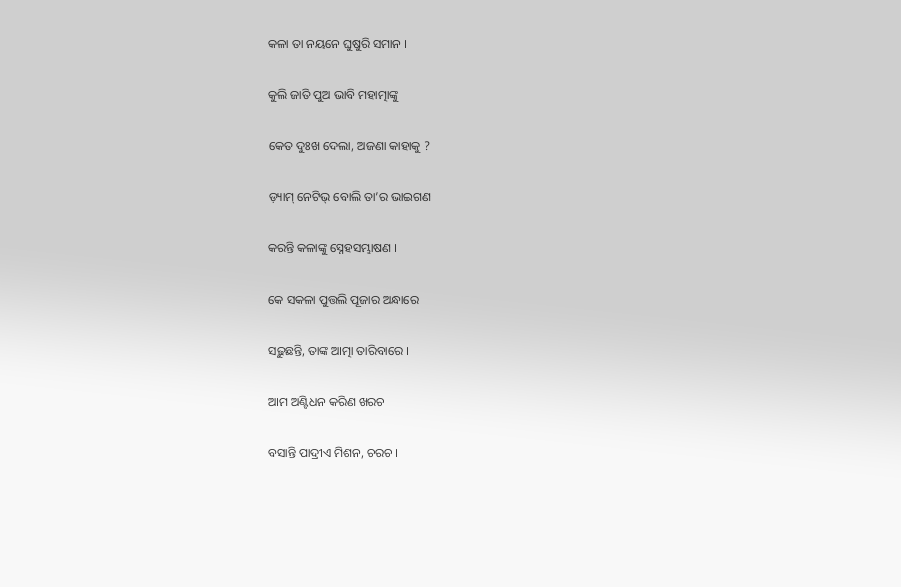କଳା ତା ନୟନେ ଘୁଷୁରି ସମାନ ।

କୁଲି ଜାତି ପୁଅ ଭାବି ମହାତ୍ମାଙ୍କୁ

କେତ ଦୁଃଖ ଦେଲା, ଅଜଣା କାହାକୁ ?

ଡ଼୍ୟାମ୍‌ ନେଟିଭ୍‌ ବୋଲି ତା’ର ଭାଇଗଣ

କରନ୍ତି କଳାଙ୍କୁ ସ୍ନେହସମ୍ଭାଷଣ ।

କେ ସକଳା ପୁତ୍ତଲି ପୂଜାର ଅନ୍ଧାରେ

ସଢ଼ୁଛନ୍ତି, ତାଙ୍କ ଆତ୍ମା ତାରିବାରେ ।

ଆମ ଅଣ୍ଟିଧନ କରିଣ ଖରଚ

ବସାନ୍ତି ପାଦ୍ରୀଏ ମିଶନ, ଚରଚ ।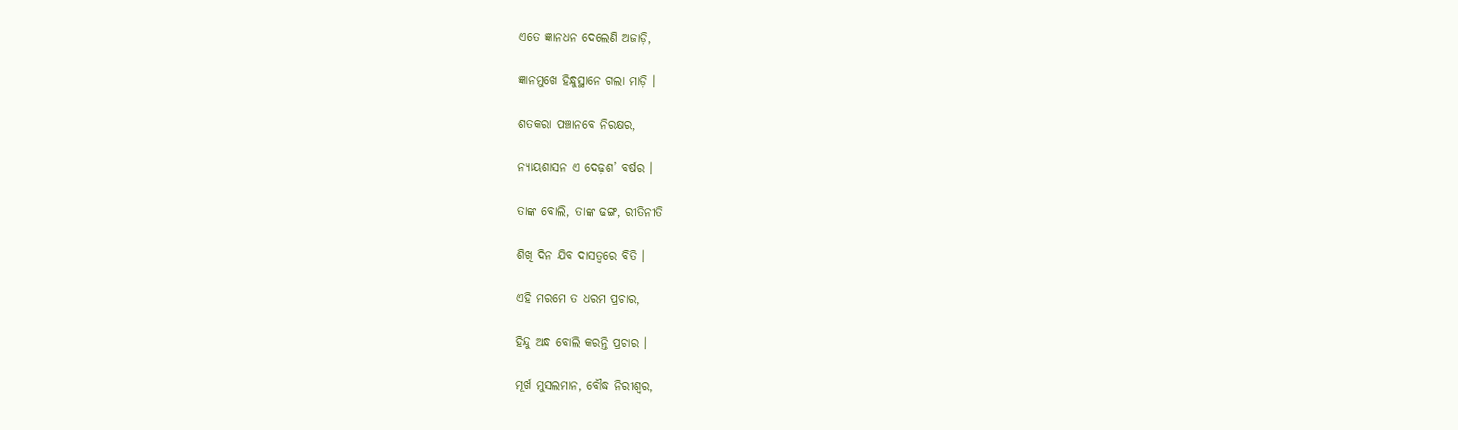ଏତେ ଜ୍ଞାନଧନ ଦେଲେଣି ଅଜାଡ଼ି,

ଜ୍ଞାନମୁଖେ ହିନ୍ଧୁସ୍ଥାନେ ଗଲା ମାଡ଼ି ।

ଶତକରା ପଞ୍ଚାନବେ ନିରକ୍ଷର,

ନ୍ୟାୟଶାସନ ଏ ଦେଢ଼ଶ’ ବର୍ଷର ।

ତାଙ୍କ ବୋଲି, ତାଙ୍କ ଢଙ୍ଗ, ରୀତିନୀତି

ଶିଖି ଦିନ ଯିବ ଦାସତ୍ୱରେ ବିତି ।

ଏହି ମରମେ ତ ଧରମ ପ୍ରଚାର,

ହିନ୍ଦୁ ଅନ୍ଧ ବୋଲି କରନ୍ତି ପ୍ରଚାର ।

ମୂର୍ଖ ମୁସଲମାନ, ବୌଦ୍ଧ ନିରୀଶ୍ୱର,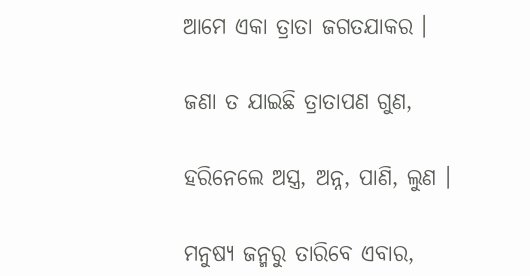ଆମେ ଏକା ତ୍ରାତା ଜଗତଯାକର ।

ଜଣା ତ ଯାଇଛି ତ୍ରାତାପଣ ଗୁଣ,

ହରିନେଲେ ଅସ୍ତ୍ର, ଅନ୍ନ, ପାଣି, ଲୁଣ ।

ମନୁଷ୍ୟ ଜନ୍ମରୁ ତାରିବେ ଏବାର,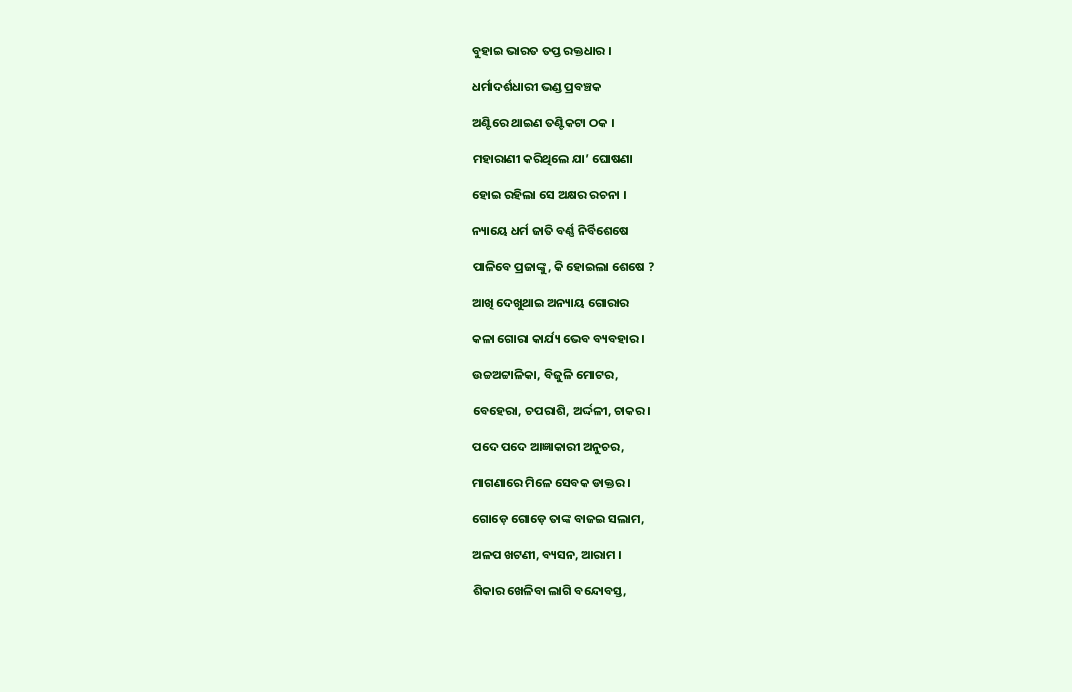ବୁହାଇ ଭାରତ ତପ୍ତ ରକ୍ତଧାର ।

ଧର୍ମାଦର୍ଶଧାରୀ ଭଣ୍ଡ ପ୍ରବଞ୍ଚକ

ଅଣ୍ଟିରେ ଥାଇଣ ତଣ୍ଟିକଟା ଠକ ।

ମହାରାଣୀ କରିଥିଲେ ଯା’ ଘୋଷଣା

ହୋଇ ରହିଲା ସେ ଅକ୍ଷର ରଚନା ।

ନ୍ୟାୟେ ଧର୍ମ ଜାତି ବର୍ଣ୍ଣ ନିର୍ବିଶେଷେ

ପାଳିବେ ପ୍ରଜାଙ୍କୁ, କି ହୋଇଲା ଶେଷେ ?

ଆଖି ଦେଖୁଥାଇ ଅନ୍ୟାୟ ଗୋରାର

କଳା ଗୋରା କାର୍ଯ୍ୟ ଭେବ ବ୍ୟବହାର ।

ଉଚ୍ଚଅଟ୍ଟାଳିକା, ବିଜୁଳି ମୋଟର,

ବେହେରା, ଚପରାଶି, ଅର୍ଦ୍ଦଳୀ, ଚାକର ।

ପଦେ ପଦେ ଆଜ୍ଞାକାରୀ ଅନୁଚର,

ମାଗଣାରେ ମିଳେ ସେବକ ଡାକ୍ତର ।

ଗୋଡ଼େ ଗୋଡ଼େ ତାଙ୍କ ବାଜଇ ସଲାମ,

ଅଳପ ଖଟଣୀ, ବ୍ୟସନ, ଆରାମ ।

ଶିକାର ଖେଳିବା ଲାଗି ବନ୍ଦୋବସ୍ତ,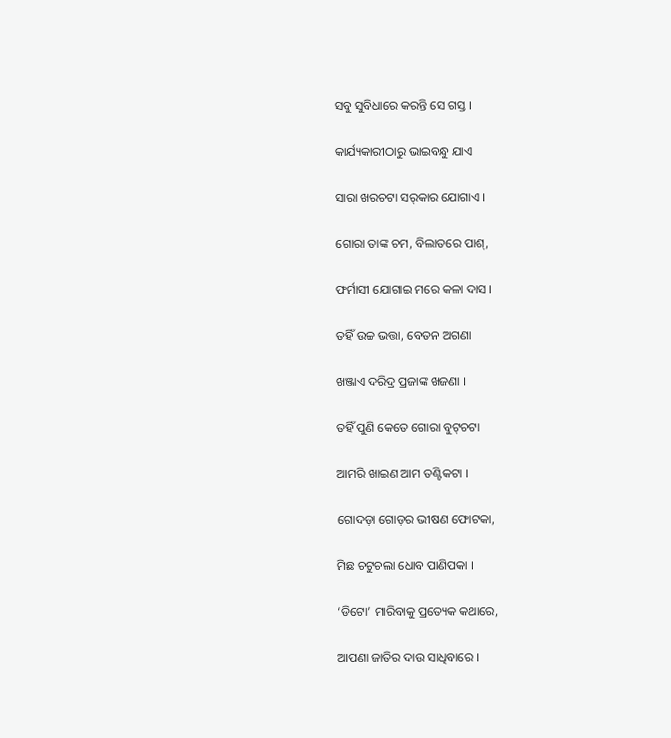ସବୁ ସୁବିଧାରେ କରନ୍ତି ସେ ଗସ୍ତ ।

କାର୍ଯ୍ୟକାରୀଠାରୁ ଭାଇବନ୍ଧୁ ଯାଏ

ସାରା ଖରଚଟା ସର୍‌କାର ଯୋଗାଏ ।

ଗୋରା ତାଙ୍କ ଚମ, ବିଲାତରେ ପାଶ୍‌,

ଫର୍ମାସୀ ଯୋଗାଇ ମରେ କଳା ଦାସ ।

ତହିଁ ଉଚ୍ଚ ଭତ୍ତା, ବେତନ ଅଗଣା

ଖଞ୍ଜାଏ ଦରିଦ୍ର ପ୍ରଜାଙ୍କ ଖଜଣା ।

ତହିଁ ପୁଣି କେତେ ଗୋରା ବୁଟ୍‌ଚଟା

ଆମରି ଖାଇଣ ଆମ ତଣ୍ଟିକଟା ।

ଗୋଦଡ଼ା ଗୋଡ଼ର ଭୀଷଣ ଫୋଟକା,

ମିଛ ଚଟୁଚଲା ଧୋବ ପାଣିପକା ।

‘ଡିଟୋ’ ମାରିବାକୁ ପ୍ରତ୍ୟେକ କଥାରେ,

ଆପଣା ଜାତିର ଦାଉ ସାଧିବାରେ ।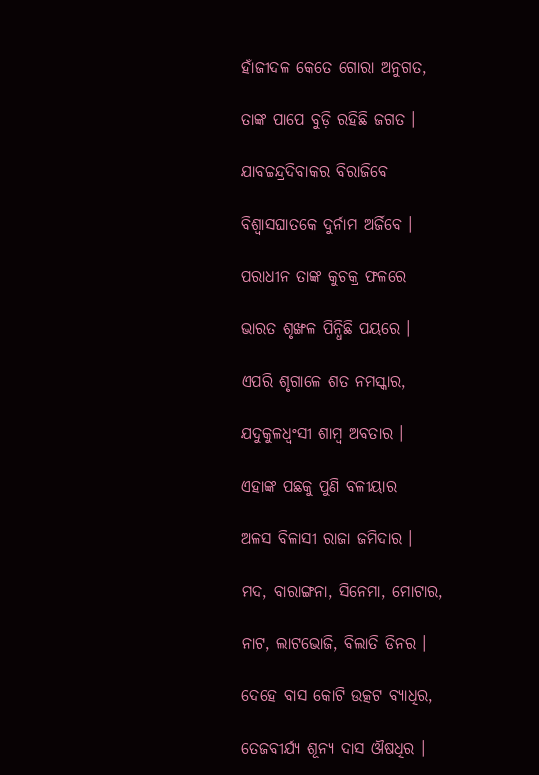ହାଁଜୀଦଳ କେତେ ଗୋରା ଅନୁଗତ,

ତାଙ୍କ ପାପେ ବୁଡ଼ି ରହିଛି ଜଗତ ।

ଯାବଚ୍ଚନ୍ଦ୍ରଦିବାକର ବିରାଜିବେ

ବିଶ୍ୱାସଘାତକେ ଦୁର୍ନାମ ଅର୍ଜିବେ ।

ପରାଧୀନ ତାଙ୍କ କୁଚକ୍ର ଫଳରେ

ଭାରତ ଶୃଙ୍ଖଳ ପିନ୍ଧିଛି ପୟରେ ।

ଏପରି ଶୃଗାଳେ ଶତ ନମସ୍କାର,

ଯଦୁକୁଳଧ୍ୱଂସୀ ଶାମ୍ୱ ଅବତାର ।

ଏହାଙ୍କ ପଛକୁ ପୁଣି ବଳୀୟାର

ଅଳସ ବିଳାସୀ ରାଜା ଜମିଦାର ।

ମଦ, ବାରାଙ୍ଗନା, ସିନେମା, ମୋଟାର,

ନାଟ, ଲାଟଭୋଜି, ବିଲାତି ଡିନର ।

ଦେହେ ବାସ କୋଟି ଉତ୍କଟ ବ୍ୟାଧିର,

ତେଜବୀର୍ଯ୍ୟ ଶୂନ୍ୟ ଦାସ ଔଷଧିର ।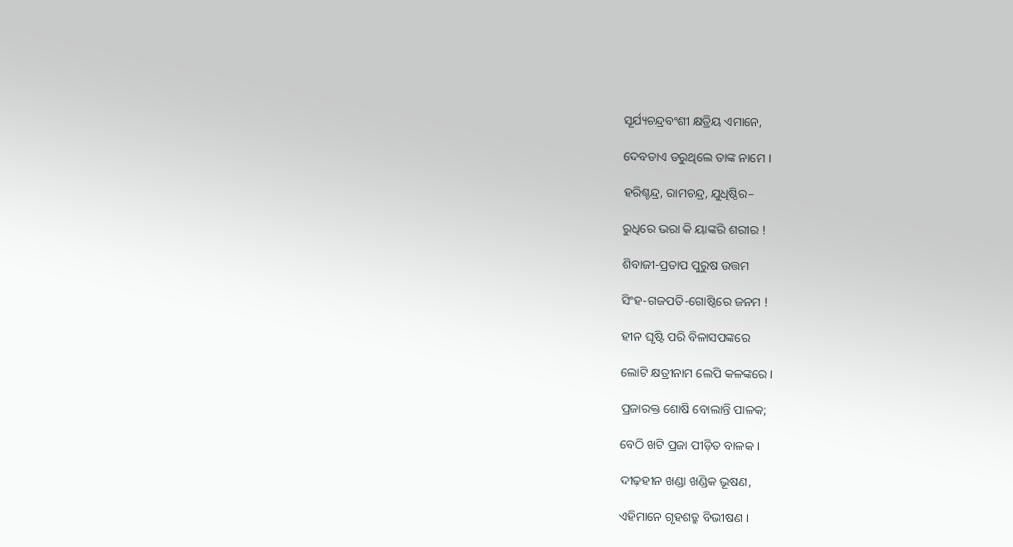ସୂର୍ଯ୍ୟଚନ୍ଦ୍ରବଂଶୀ କ୍ଷତ୍ରିୟ ଏମାନେ,

ଦେବତାଏ ଡରୁଥିଲେ ତାଙ୍କ ନାମେ ।

ହରିଶ୍ଚନ୍ଦ୍ର, ରାମଚନ୍ଦ୍ର, ଯୁଧିଷ୍ଠିର–

ରୁଧିରେ ଭରା କି ୟାଙ୍କରି ଶରୀର !

ଶିବାଜୀ-ପ୍ରତାପ ପୁରୁଷ ଉତ୍ତମ

ସିଂହ-ଗଜପତି-ଗୋଷ୍ଠିରେ ଜନମ !

ହୀନ ଘୃଷ୍ଟି ପରି ବିଳାସପଙ୍କରେ

ଲୋଟି କ୍ଷତ୍ରୀନାମ ଲେପି କଳଙ୍କରେ ।

ପ୍ରଜାରକ୍ତ ଶୋଷି ବୋଲାନ୍ତି ପାଳକ;

ବେଠି ଖଟି ପ୍ରଜା ପୀଡ଼ିତ ବାଳକ ।

ଦୀଢ଼ହୀନ ଖଣ୍ଡା ଖଣ୍ଡିକ ଭୂଷଣ,

ଏହିମାନେ ଗୃହଶତ୍ରୁ ବିଭୀଷଣ ।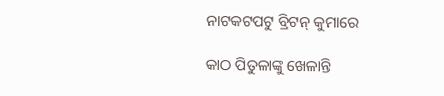ନାଟକଟପଟୁ ବ୍ରିଟନ୍‌ କୁମାରେ

କାଠ ପିତୁଳାଙ୍କୁ ଖେଳାନ୍ତି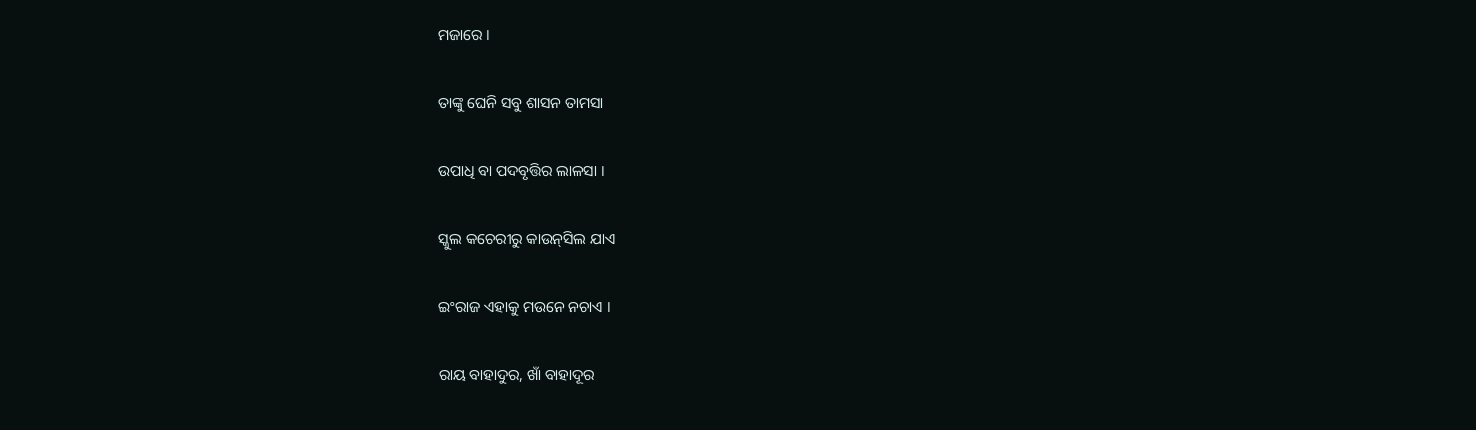ମଜାରେ ।

ତାଙ୍କୁ ଘେନି ସବୁ ଶାସନ ତାମସା

ଉପାଧି ବା ପଦବୃତ୍ତିର ଲାଳସା ।

ସ୍କୁଲ କଚେରୀରୁ କାଉନ୍‌ସିଲ ଯାଏ

ଇଂରାଜ ଏହାକୁ ମଉନେ ନଚାଏ ।

ରାୟ ବାହାଦୁର, ଖାଁ ବାହାଦୂର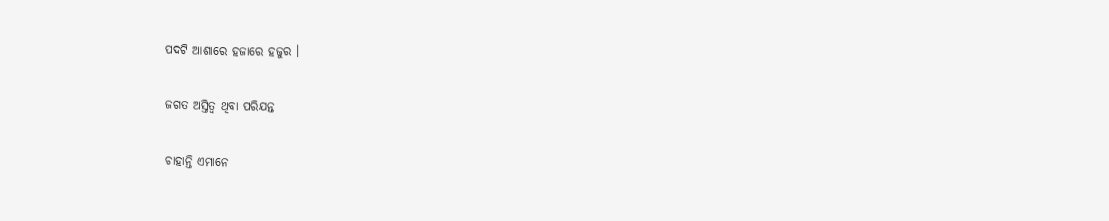ପଦଟି ଆଶାରେ ହଜାରେ ହଜୁର ।

ଜଗତ ଅସ୍ତିତ୍ୱ ଥିବା ପରିଯନ୍ତ

ଚାହାନ୍ତି ଏମାନେ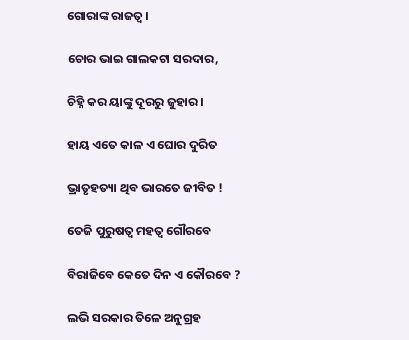ଗୋରାଙ୍କ ରାଜତ୍ୱ ।

ଚୋର ଭାଇ ଗାଲକଟା ସରଦାର,

ଚିହ୍ନି କର ୟାଙ୍କୁ ଦୂରରୁ ଜୁହାର ।

ହାୟ ଏତେ କାଳ ଏ ଘୋର ଦୁରିତ

ଭ୍ରାତୃହତ୍ୟା ଥିବ ଭାରତେ ଜୀବିତ !

ତେଜି ପୁରୁଷତ୍ୱ ମହତ୍ୱ ଗୌରବେ

ବିରାଜିବେ କେତେ ଦିନ ଏ କୌରବେ ?

ଲଭି ସରକାର ତିଳେ ଅନୁଗ୍ରହ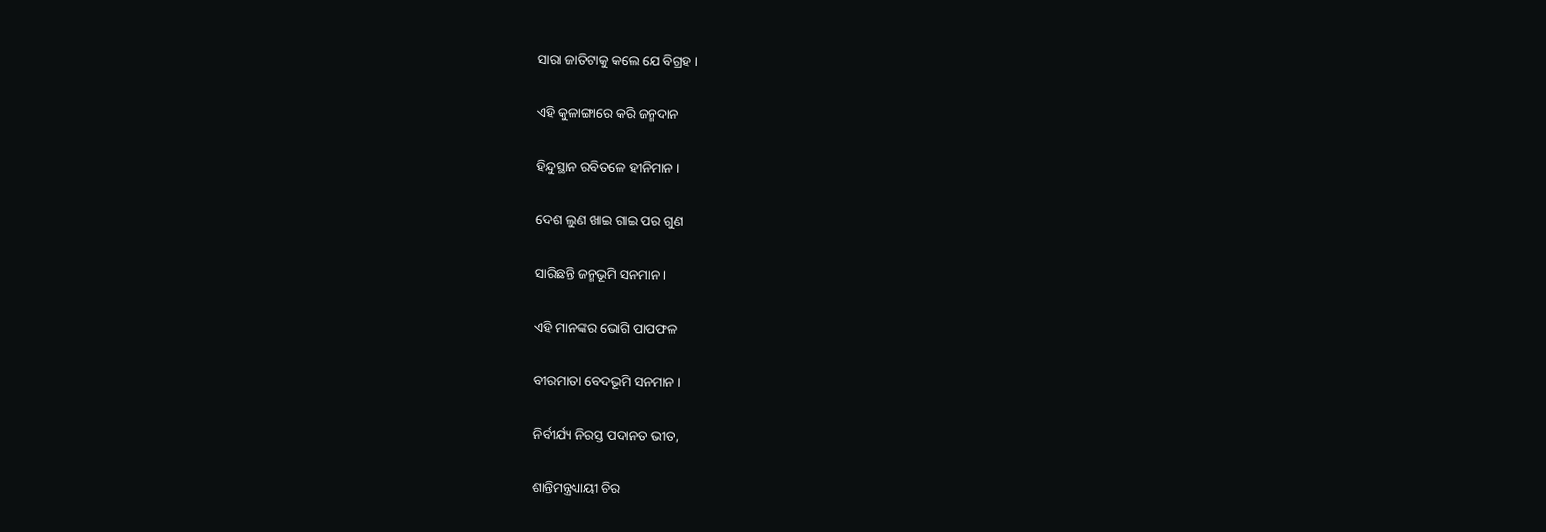ସାରା ଜାତିଟାକୁ କଲେ ଯେ ବିଗ୍ରହ ।

ଏହି କୁଳାଙ୍ଗାରେ କରି ଜନ୍ମଦାନ

ହିନ୍ଦୁସ୍ଥାନ ରବିତଳେ ହୀନିମାନ ।

ଦେଶ ଲୁଣ ଖାଇ ଗାଇ ପର ଗୁଣ

ସାରିଛନ୍ତି ଜନ୍ମଭୂମି ସନମାନ ।

ଏହି ମାନଙ୍କର ଭୋଗି ପାପଫଳ

ବୀରମାତା ବେଦଭୂମି ସନମାନ ।

ନିର୍ବୀର୍ଯ୍ୟ ନିରସ୍ତ ପଦାନତ ଭୀତ,

ଶାନ୍ତିମନ୍ତ୍ରଧ୍ୟାୟୀ ଚିର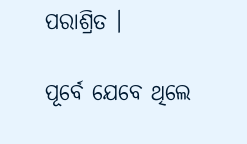ପରାଶ୍ରିତ ।

ପୂର୍ବେ ଯେବେ ଥିଲେ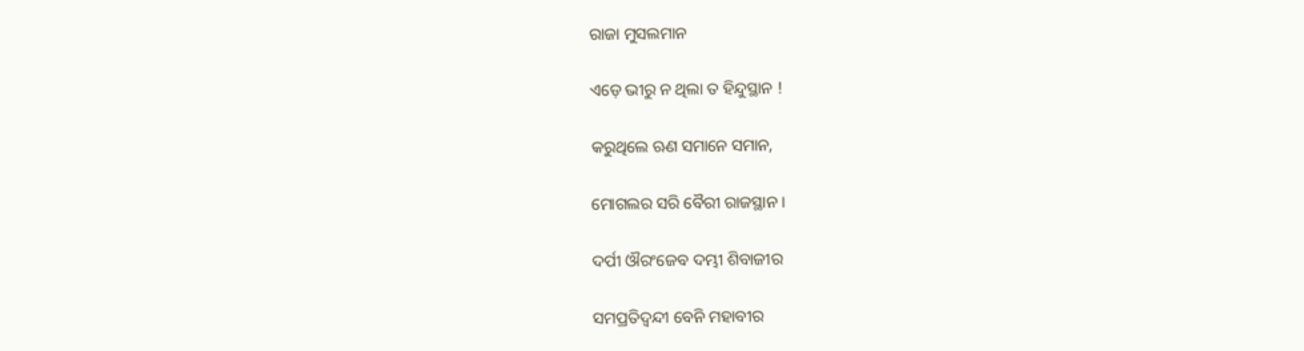ରାଜା ମୁସଲମାନ

ଏଡ଼େ ଭୀରୁ ନ ଥିଲା ତ ହିନ୍ଦୁସ୍ଥାନ !

କରୁଥିଲେ ଋଣ ସମାନେ ସମାନ,

ମୋଗଲର ସରି ବୈରୀ ରାଜସ୍ଥାନ ।

ଦର୍ପୀ ଔରଂଜେବ ଦମ୍ଭୀ ଶିବାଜୀର

ସମପ୍ରତିଦ୍ୱନ୍ଦୀ ବେନି ମହାବୀର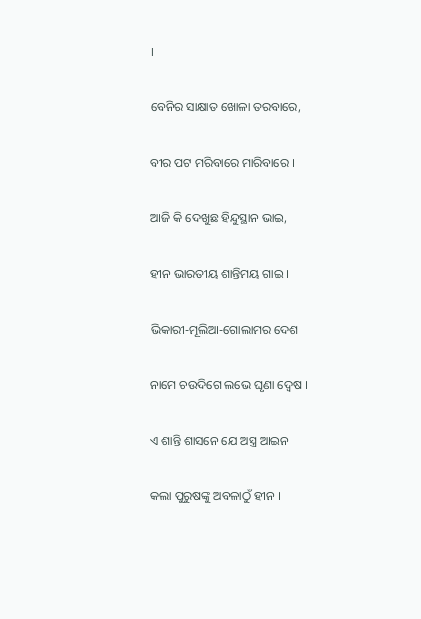।

ବେନିର ସାକ୍ଷାତ ଖୋଳା ତରବାରେ,

ବୀର ପଟ ମରିବାରେ ମାରିବାରେ ।

ଆଜି କି ଦେଖୁଛ ହିନ୍ଦୁସ୍ଥାନ ଭାଇ,

ହୀନ ଭାରତୀୟ ଶାନ୍ତିମୟ ଗାଇ ।

ଭିକାରୀ-ମୂଲିଆ-ଗୋଲାମର ଦେଶ

ନାମେ ଚଉଦିଗେ ଲଭେ ଘୃଣା ଦ୍ୱେଷ ।

ଏ ଶାନ୍ତି ଶାସନେ ଯେ ଅସ୍ତ୍ର ଆଇନ

କଲା ପୁରୁଷଙ୍କୁ ଅବଳାଠୁଁ ହୀନ ।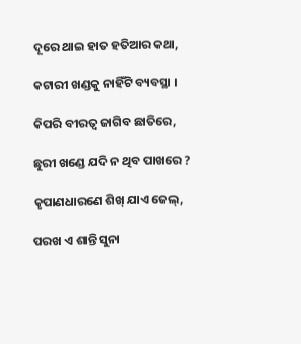ଦୂରେ ଥାଇ ହାତ ହତିଆର କଥା,

କଟାରୀ ଖଣ୍ଡକୁ ନାହିଁଟି ବ୍ୟବସ୍ଥା ।

କିପରି ବୀରତ୍ୱ ଜାଗିବ ଛାତିରେ,

ଛୁରୀ ଖଣ୍ଡେ ଯଦି ନ ଥିବ ପାଖରେ ?

କୃପାଣଧାରଣେ ଶିଖ୍‌ ଯାଏ ଜେଲ୍‌,

ପରଖ ଏ ଶାନ୍ତି ସୁନା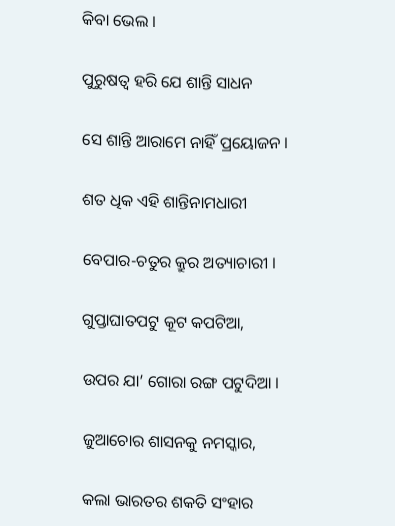କିବା ଭେଲ ।

ପୁରୁଷତ୍ୱ ହରି ଯେ ଶାନ୍ତି ସାଧନ

ସେ ଶାନ୍ତି ଆରାମେ ନାହିଁ ପ୍ରୟୋଜନ ।

ଶତ ଧିକ ଏହି ଶାନ୍ତିନାମଧାରୀ

ବେପାର-ଚତୁର କ୍ରୁର ଅତ୍ୟାଚାରୀ ।

ଗୁପ୍ତାଘାତପଟୁ କୂଟ କପଟିଆ,

ଉପର ଯା’ ଗୋରା ରଙ୍ଗ ପଟୁଦିଆ ।

ଜୁଆଚୋର ଶାସନକୁ ନମସ୍କାର,

କଲା ଭାରତର ଶକତି ସଂହାର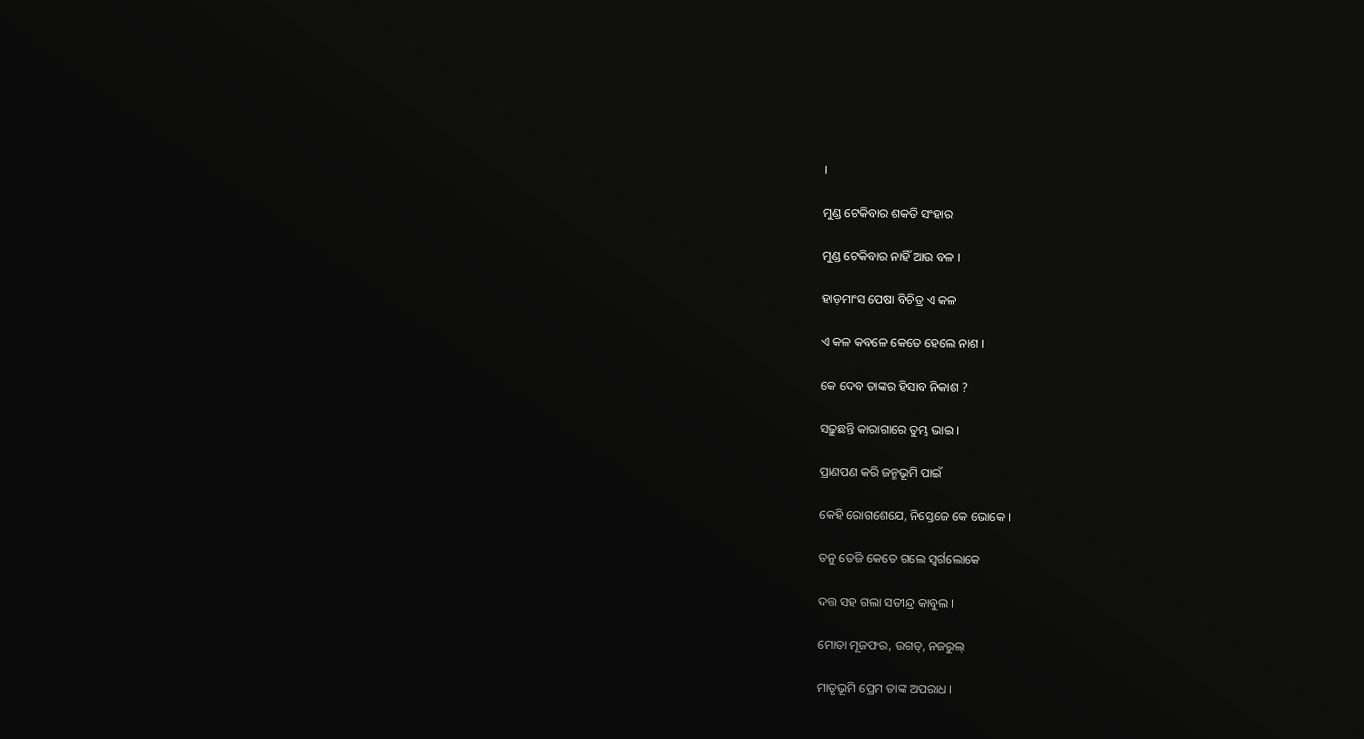।

ମୁଣ୍ଡ ଟେକିବାର ଶକତି ସଂହାର

ମୁଣ୍ଡ ଟେକିବାର ନାହିଁ ଆଉ ବଳ ।

ହାଡ଼ମାଂସ ପେଷା ବିଚିତ୍ର ଏ କଳ

ଏ କଳ କବଳେ କେତେ ହେଲେ ନାଶ ।

କେ ଦେବ ତାଙ୍କର ହିସାବ ନିକାଶ ?

ସଢ଼ୁଛନ୍ତି କାରାଗାରେ ତୁମ୍ଭ ଭାଇ ।

ପ୍ରାଣପଣ କରି ଜନ୍ମଭୂମି ପାଇଁ

କେହି ରୋଗଶେଯେ, ନିସ୍ତେଜେ କେ ଭୋକେ ।

ତନୁ ତେଜି କେତେ ଗଲେ ସ୍ୱର୍ଗଲୋକେ

ଦତ୍ତ ସହ ଗଲା ସତୀନ୍ଦ୍ର କାବୁଲ ।

ମୋତା ମୂଜଫର, ଉଗତ୍‌, ନଜରୁଲ୍‌

ମାତୃଭୂମି ପ୍ରେମ ତାଙ୍କ ଅପରାଧ ।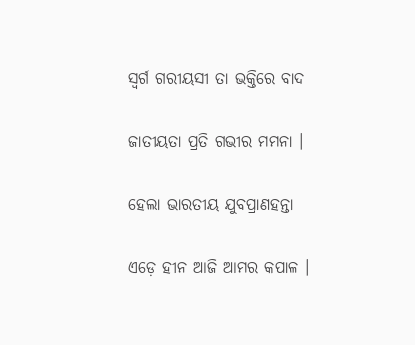ସ୍ୱର୍ଗ ଗରୀୟସୀ ତା ଭକ୍ତିରେ ବାଦ

ଜାତୀୟତା ପ୍ରତି ଗଭୀର ମମନା ।

ହେଲା ଭାରତୀୟ ଯୁବପ୍ରାଣହନ୍ତା

ଏଡ଼େ ହୀନ ଆଜି ଆମର କପାଳ ।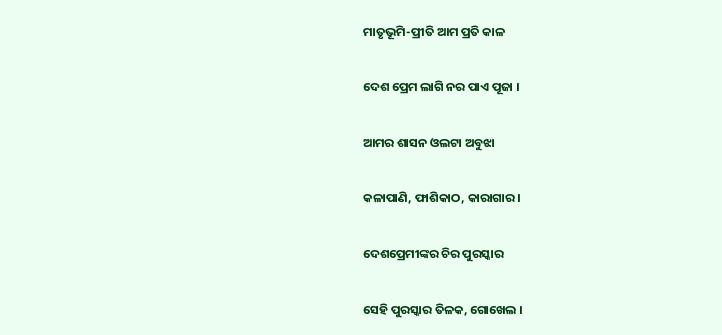ମାତୃଭୂମି-ପ୍ରୀତି ଆମ ପ୍ରତି କାଳ

ଦେଶ ପ୍ରେମ ଲାଗି ନର ପାଏ ପୂଜା ।

ଆମର ଶାସନ ଓଲଟା ଅବୁଝା

କଳାପାଣି, ଫାଶିକାଠ, କାରାଗାର ।

ଦେଶପ୍ରେମୀଙ୍କର ଚିର ପୁରସ୍କାର

ସେହି ପୁରସ୍କାର ତିଳକ, ଗୋଖେଲ ।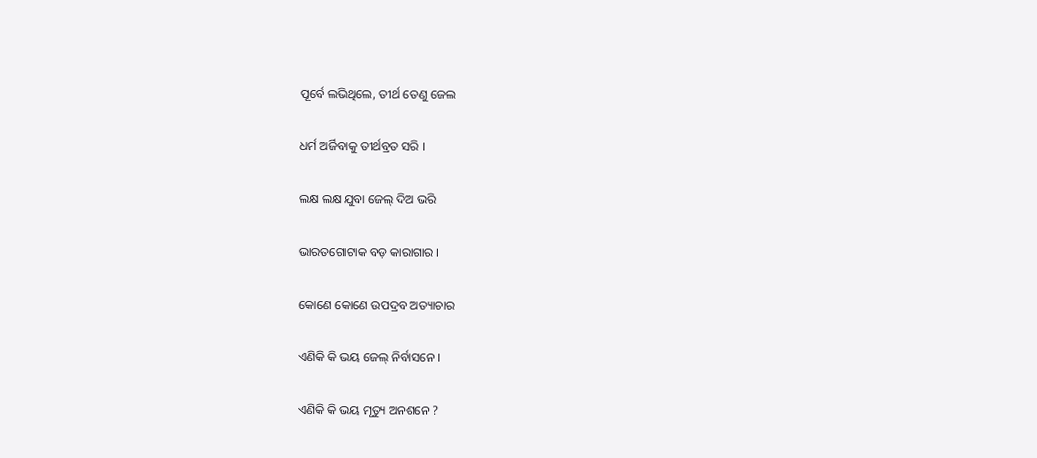ପୂର୍ବେ ଲଭିଥିଲେ, ତୀର୍ଥ ତେଣୁ ଜେଲ

ଧର୍ମ ଅର୍ଜିବାକୁ ତୀର୍ଥବ୍ରତ ସରି ।

ଲକ୍ଷ ଲକ୍ଷ ଯୁବା ଜେଲ୍‌ ଦିଅ ଭରି

ଭାରତଗୋଟାକ ବଡ଼ କାରାଗାର ।

କୋଣେ କୋଣେ ଉପଦ୍ରବ ଅତ୍ୟାଚାର

ଏଣିକି କି ଭୟ ଜେଲ୍‌ ନିର୍ବାସନେ ।

ଏଣିକି କି ଭୟ ମୃତ୍ୟୁ ଅନଶନେ ?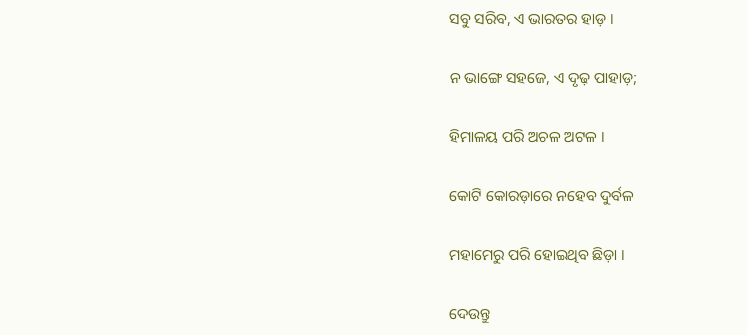ସବୁ ସରିବ, ଏ ଭାରତର ହାଡ଼ ।

ନ ଭାଙ୍ଗେ ସହଜେ, ଏ ଦୃଢ଼ ପାହାଡ଼;

ହିମାଳୟ ପରି ଅଚଳ ଅଟଳ ।

କୋଟି କୋରଡ଼ାରେ ନହେବ ଦୁର୍ବଳ

ମହାମେରୁ ପରି ହୋଇଥିବ ଛିଡ଼ା ।

ଦେଉନ୍ତୁ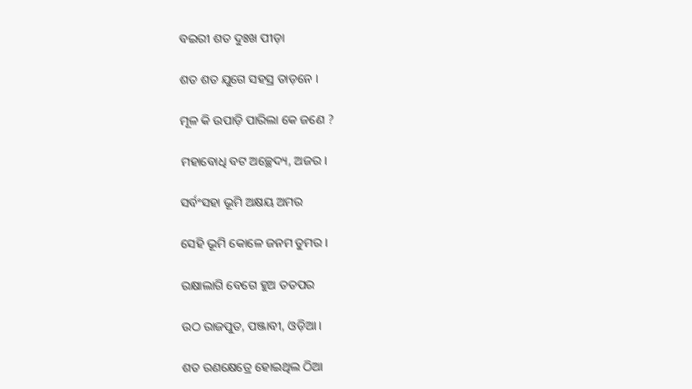ବଇରୀ ଶତ ଦୁଃଖ ପୀଡ଼ା

ଶତ ଶତ ଯୁଗେ ସହସ୍ର ତାଡ଼ନେ ।

ମୂଳ କି ଉପାଡ଼ି ପାରିଲା କେ ଜଣେ ?

ମହାବୋଧି ବଟ ଅଚ୍ଛେଦ୍ୟ, ଅଜର ।

ସର୍ବଂସହା ଭୂମି ଅକ୍ଷୟ ଅମର

ସେହି ଭୂମି କୋଳେ ଜନମ ତୁମର ।

ରକ୍ଷାଲାଗି ବେଗେ ହୁଅ ତତପର

ଉଠ ରାଜପୁତ, ପଞ୍ଜାବୀ, ଓଡ଼ିଆ ।

ଶତ ରଣକ୍ଷେତ୍ରେ ହୋଇଥିଲ ଠିଆ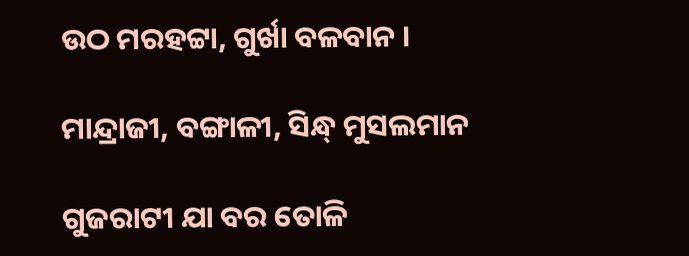ଉଠ ମରହଟ୍ଟା, ଗୁର୍ଖା ବଳବାନ ।

ମାନ୍ଦ୍ରାଜୀ, ବଙ୍ଗାଳୀ, ସିନ୍ଧ୍‌ ମୁସଲମାନ

ଗୁଜରାଟୀ ଯା ବର ତୋଳି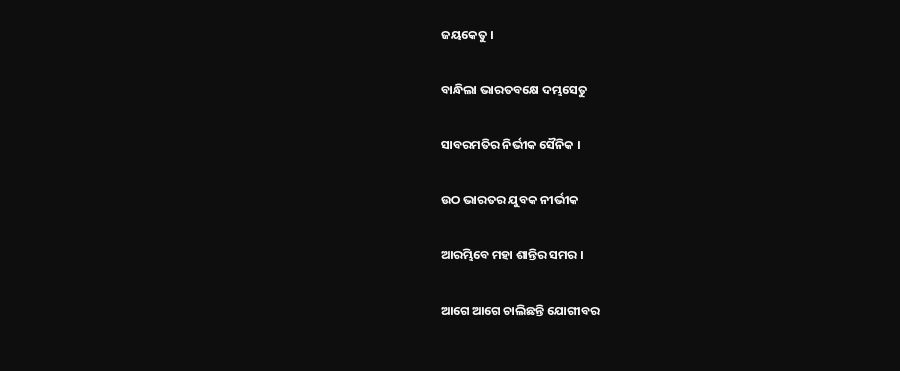ଜୟକେତୁ ।

ବାନ୍ଧିଲା ଭାରତବକ୍ଷେ ଦମ୍ଭସେତୁ

ସାବରମତିର ନିର୍ଭୀକ ସୈନିକ ।

ଉଠ ଭାରତର ଯୁବକ ନୀର୍ଭୀକ

ଆରମ୍ଭିବେ ମହା ଶାନ୍ତିର ସମର ।

ଆଗେ ଆଗେ ଚାଲିଛନ୍ତି ଯୋଗୀବର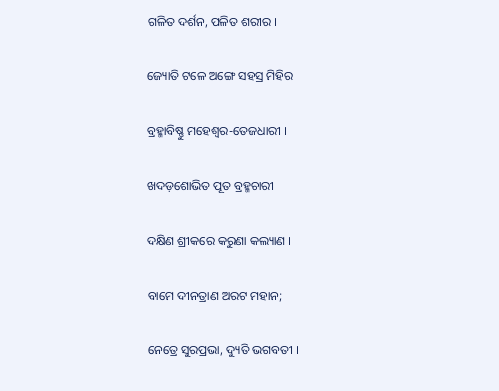ଗଳିତ ଦର୍ଶନ, ପଳିତ ଶରୀର ।

ଜ୍ୟୋତି ଟଳେ ଅଙ୍ଗେ ସହସ୍ର ମିହିର

ବ୍ରହ୍ମାବିଷ୍ଣୁ ମହେଶ୍ୱର-ତେଜଧାରୀ ।

ଖଦଡ଼ଶୋଭିତ ପୂତ ବ୍ରହ୍ମଚାରୀ

ଦକ୍ଷିଣ ଶ୍ରୀକରେ କରୁଣା କଲ୍ୟାଣ ।

ବାମେ ଦୀନତ୍ରାଣ ଅରଟ ମହାନ;

ନେତ୍ରେ ସୁରପ୍ରଭା, ଦ୍ୟୁତି ଭଗବତୀ ।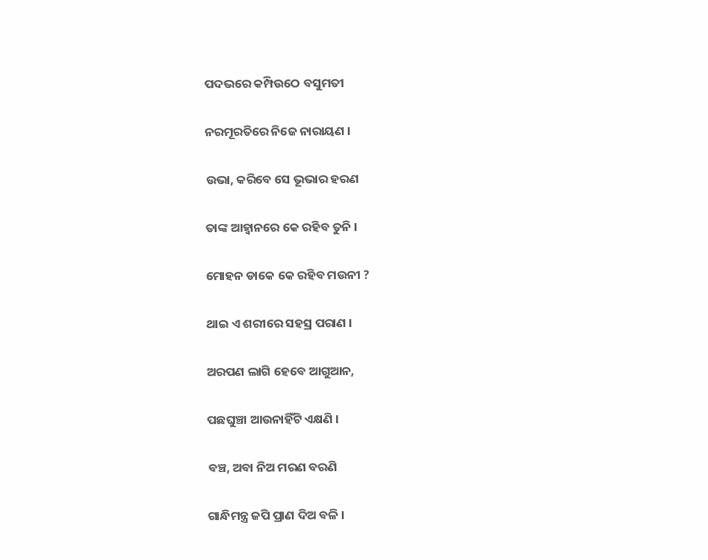ପଦଭରେ କମ୍ପିଉଠେ ବସୁମତୀ

ନରମୂରତିରେ ନିଜେ ନାରାୟଣ ।

ଉଭା, କରିବେ ସେ ଭୂଭାର ହରଣ

ତାଙ୍କ ଆହ୍ୱାନରେ କେ ରହିବ ତୁନି ।

ମୋହନ ଡାକେ କେ ରହିବ ମଉନୀ ?

ଥାଇ ଏ ଶରୀରେ ସହସ୍ର ପରାଣ ।

ଅରପଣ ଲାଗି ହେବେ ଆଗୁଆନ,

ପଛଘୁଞ୍ଚା ଆଉନାହିଁଟି ଏକ୍ଷଣି ।

ବଞ୍ଚ, ଅବା ନିଅ ମରଣ ବରଣି

ଗାନ୍ଧିମନ୍ତ୍ର ଜପି ପ୍ରାଣ ଦିଅ ବଳି ।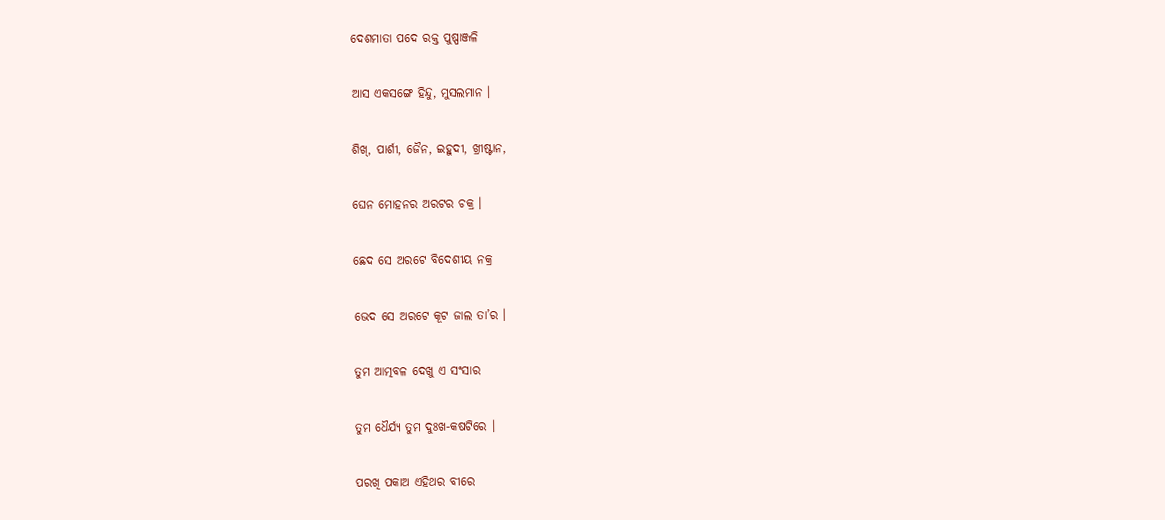ଦେଶମାତା ପଦେ ରକ୍ତ ପୁଷ୍ପାଞ୍ଜଳି

ଆସ ଏକସଙ୍ଗେ ହିନ୍ଦୁ, ମୁସଲମାନ ।

ଶିଖ୍‌, ପାର୍ଶୀ, ଜୈନ, ଇହୁଦୀ, ଖ୍ରୀଷ୍ଟାନ,

ଘେନ ମୋହନର ଅରଟର ଚକ୍ର ।

ଛେଦ ସେ ଅରଟେ ବିଦେଶୀୟ ନକ୍ର

ଭେଦ ସେ ଅରଟେ କୂଟ ଜାଲ ତା’ର ।

ତୁମ ଆତ୍ମବଳ ଦେଖୁ ଏ ସଂସାର

ତୁମ ଧୈର୍ଯ୍ୟ ତୁମ ଦୁଃଖ-କଷଟିରେ ।

ପରଖି ପକାଅ ଏହିଥର ବୀରେ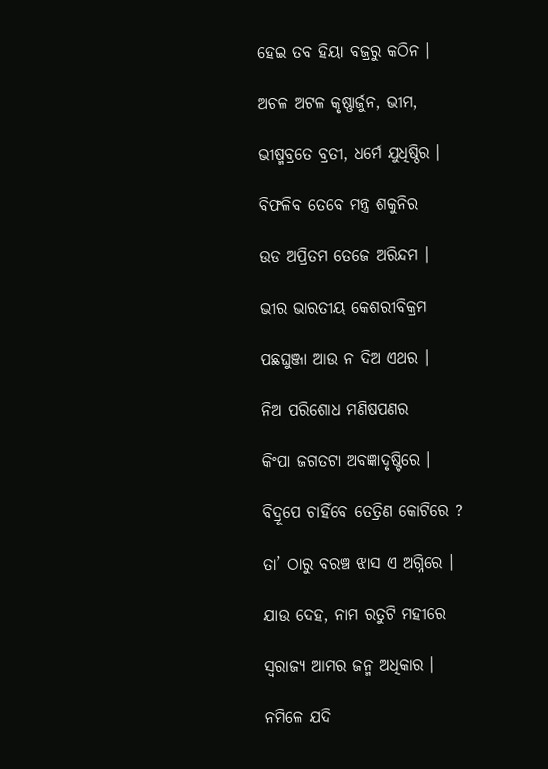ହେଇ ତବ ହିୟା ବଜ୍ରରୁ କଠିନ ।

ଅଚଳ ଅଟଳ କୃଷ୍ଣାର୍ଜୁନ, ଭୀମ,

ଭୀଷ୍ମବ୍ରତେ ବ୍ରତୀ, ଧର୍ମେ ଯୁଧିଷ୍ଠିର ।

ବିଫଳିବ ତେବେ ମନ୍ତ୍ର ଶକୁନିର

ଉଡ ଅପ୍ରିତମ ତେଜେ ଅରିନ୍ଦମ ।

ଭୀର ଭାରତୀୟ କେଶରୀବିକ୍ରମ

ପଛଘୁଞ୍ଜା ଆଉ ନ ଦିଅ ଏଥର ।

ନିଅ ପରିଶୋଧ ମଣିଷପଣର

କିଂପା ଜଗତଟା ଅବଜ୍ଞାଦୃଷ୍ଟିରେ ।

ବିଦ୍ରୂପେ ଚାହିଁବେ ତେତ୍ରିଣ କୋଟିରେ ?

ତା’ ଠାରୁ ବରଞ୍ଚ ଝାସ ଏ ଅଗ୍ନିରେ ।

ଯାଉ ଦେହ, ନାମ ରତୁଟି ମହୀରେ

ସ୍ୱରାଜ୍ୟ ଆମର ଜନ୍ମ ଅଧିକାର ।

ନମିଳେ ଯଦି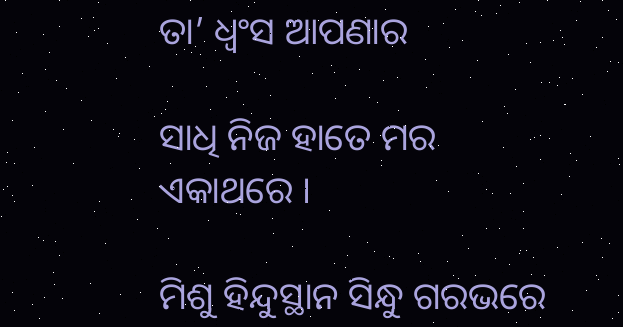ତା’ ଧ୍ୱଂସ ଆପଣାର

ସାଧି ନିଜ ହାତେ ମର ଏକାଥରେ ।

ମିଶୁ ହିନ୍ଦୁସ୍ଥାନ ସିନ୍ଧୁ ଗରଭରେ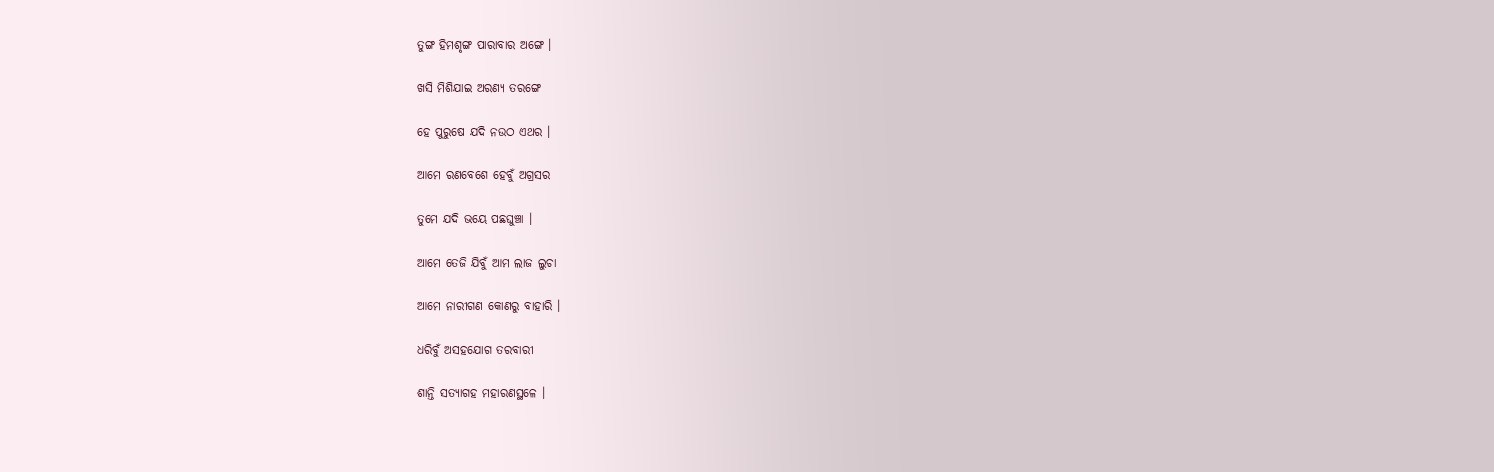ତୁଙ୍ଗ ହିମଶୃଙ୍ଗ ପାରାବାର ଅଙ୍ଗେ ।

ଖସି ମିଶିଯାଇ ଅରଣ୍ୟ ତରଙ୍ଗେ

ହେ ପୁରୁଷେ ଯଦି ନଉଠ ଏଥର ।

ଆମେ ରଣବେଶେ ହେବୁଁ ଅଗ୍ରସର

ତୁମେ ଯଦି ଭୟେ ପଛଘୁଞ୍ଚା ।

ଆମେ ତେଜି ଯିବୁଁ ଆମ ଲାଜ ଲୁଚା

ଆମେ ନାରୀଗଣ କୋଣରୁ ବାହାରି ।

ଧରିବୁଁ ଅସହଯୋଗ ତରବାରୀ

ଶାନ୍ତି ସତ୍ୟାଗହ ମହାରଣସ୍ଥଳେ ।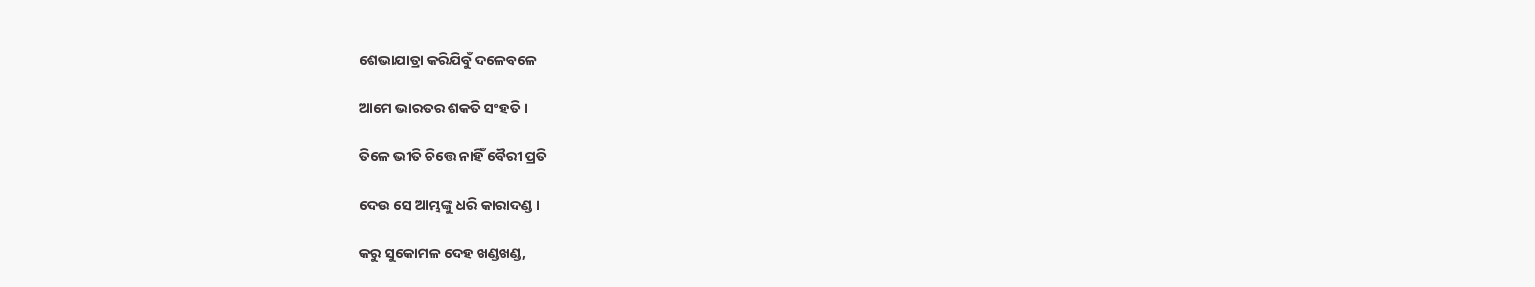ଶେଭାଯାତ୍ରା କରିଯିବୁଁ ଦଳେବଳେ

ଆମେ ଭାରତର ଶକତି ସଂହତି ।

ତିଳେ ଭୀତି ଚିତ୍ତେ ନାହିଁ ବୈରୀ ପ୍ରତି

ଦେଉ ସେ ଆମ୍ଭଙ୍କୁ ଧରି କାରାଦଣ୍ଡ ।

କରୁ ସୁକୋମଳ ଦେହ ଖଣ୍ଡଖଣ୍ଡ,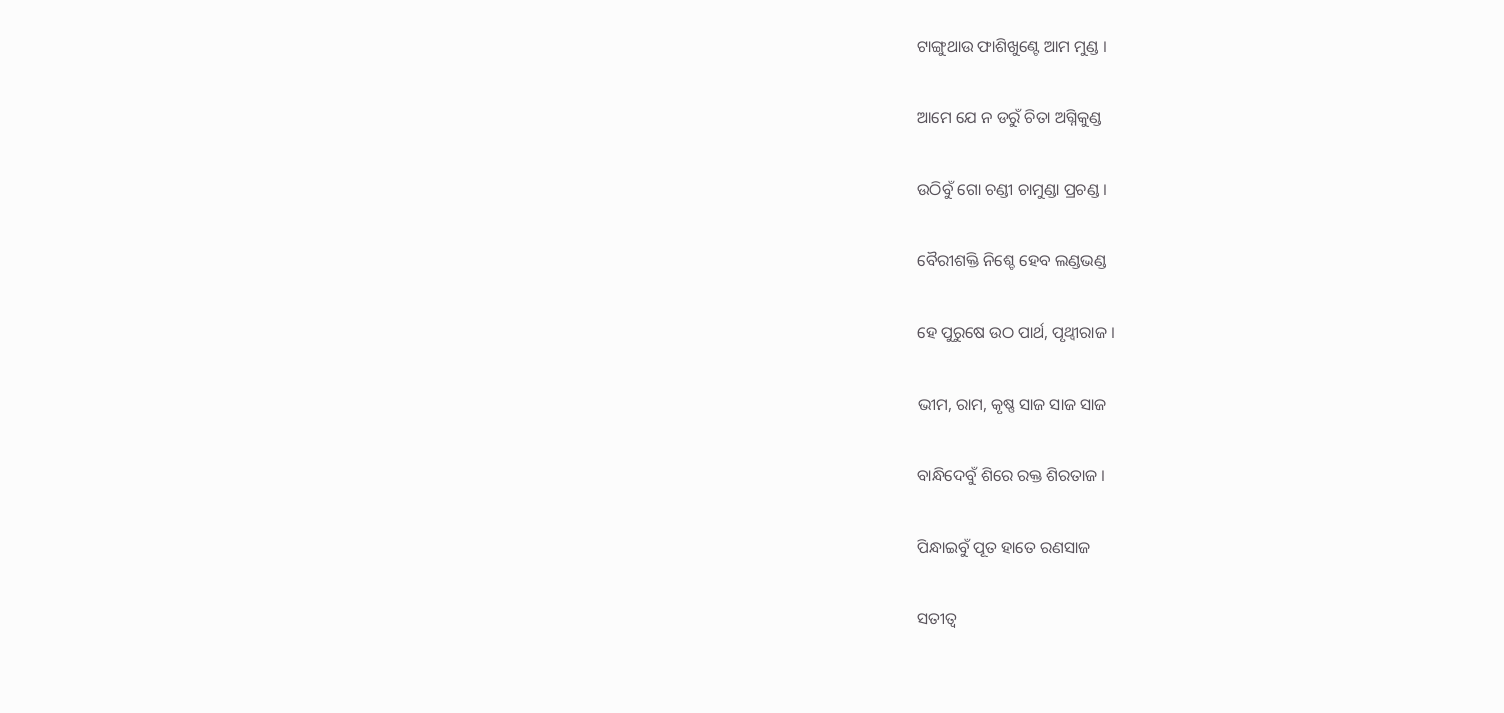ଟାଙ୍ଗୁଥାଉ ଫାଶିଖୁଣ୍ଟେ ଆମ ମୁଣ୍ଡ ।

ଆମେ ଯେ ନ ଡରୁଁ ଚିତା ଅଗ୍ନିକୁଣ୍ଡ

ଉଠିବୁଁ ଗୋ ଚଣ୍ଡୀ ଚାମୁଣ୍ଡା ପ୍ରଚଣ୍ଡ ।

ବୈରୀଶକ୍ତି ନିଶ୍ଚେ ହେବ ଲଣ୍ଡଭଣ୍ଡ

ହେ ପୁରୁଷେ ଉଠ ପାର୍ଥ, ପୃଥ୍ୱୀରାଜ ।

ଭୀମ, ରାମ, କୃଷ୍ଣ ସାଜ ସାଜ ସାଜ

ବାନ୍ଧିଦେବୁଁ ଶିରେ ରକ୍ତ ଶିରତାଜ ।

ପିନ୍ଧାଇବୁଁ ପୂତ ହାତେ ରଣସାଜ

ସତୀତ୍ୱ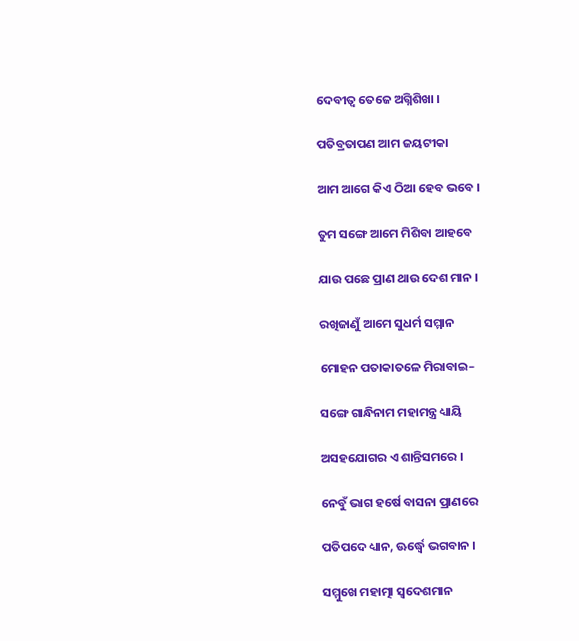ଦେବୀତ୍ୱ ତେଜେ ଅଗ୍ନିଶିଖା ।

ପତିବ୍ରତାପଣ ଆମ ଜୟଟୀକା

ଆମ ଆଗେ କିଏ ଠିଆ ହେବ ଭବେ ।

ତୁମ ସଙ୍ଗେ ଆମେ ମିଶିବା ଆହବେ

ଯାଉ ପଛେ ପ୍ରାଣ ଥାଉ ଦେଶ ମାନ ।

ରଖିଜାଣୁଁ ଆମେ ସୁଧର୍ମ ସମ୍ମାନ

ମୋହନ ପତାକାତଳେ ମିରାବାଇ–

ସଙ୍ଗେ ଗାନ୍ଧିନାମ ମହାମନ୍ତ୍ର ଧ୍ୟାୟି

ଅସହଯୋଗର ଏ ଶାନ୍ତିସମରେ ।

ନେବୁଁ ଭାଗ ହର୍ଷେ ବାସନା ପ୍ରାଣରେ

ପତିପଦେ ଧ୍ୟାନ, ଊର୍ଦ୍ଧ୍ୱେ ଭଗବାନ ।

ସମ୍ମୁଖେ ମହାତ୍ମା ସ୍ୱଦେଶମାନ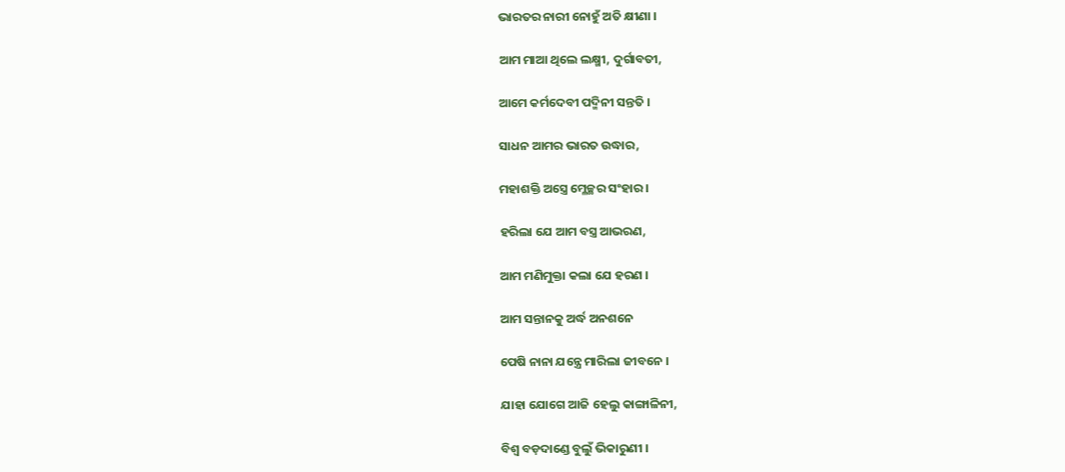ଭାରତର ନାରୀ ନୋହୁଁ ଅତି କ୍ଷୀଣା ।

ଆମ ମାଆ ଥିଲେ ଲକ୍ଷ୍ମୀ, ଦୁର୍ଗାବତୀ,

ଆମେ କର୍ମଦେବୀ ପଦ୍ମିନୀ ସନ୍ତତି ।

ସାଧନ ଆମର ଭାରତ ଉଦ୍ଧାର,

ମହାଶକ୍ତି ଅସ୍ତ୍ରେ ମ୍ଳେଚ୍ଛର ସଂହାର ।

ହରିଲା ଯେ ଆମ ବସ୍ତ୍ର ଆଭରଣ,

ଆମ ମଣିମୁକ୍ତା କଲା ଯେ ହରଣ ।

ଆମ ସନ୍ତାନକୁ ଅର୍ଦ୍ଧ ଅନଶନେ

ପେଷି ନାନା ଯନ୍ତ୍ରେ ମାରିଲା ଜୀବନେ ।

ଯାହା ଯୋଗେ ଆଜି ହେଲୁ କାଙ୍ଗାଳିନୀ,

ବିଶ୍ୱ ବଡ଼ଦାଣ୍ଡେ ବୁଲୁଁ ଭିକାରୁଣୀ ।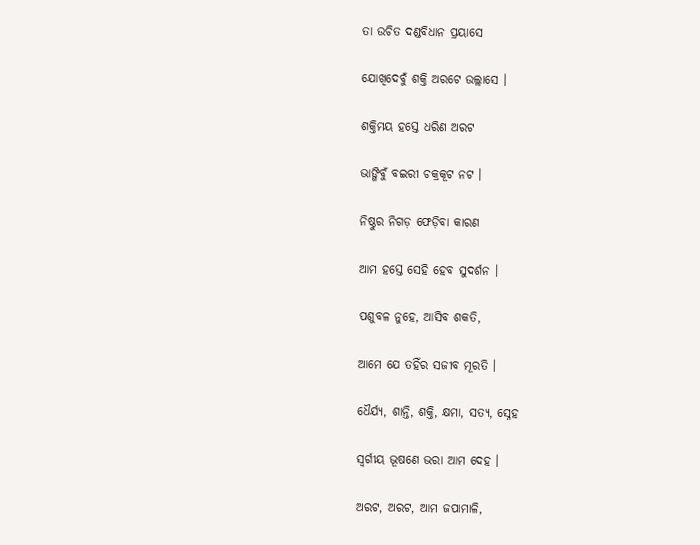ତା ଉଚିତ ଦଣ୍ଡବିଧାନ ପ୍ରୟାସେ

ଯୋଖିଦେବୁଁ ଶକ୍ତି ଅରଟେ ଉଲ୍ଲାସେ ।

ଶକ୍ତିମୟ ହସ୍ତେ ଧରିଣ ଅରଟ

ଭାଙ୍ଗିବୁଁ ବଇରୀ ଚକ୍ରକୂଟ ନଟ ।

ନିଷ୍ଠୁର ନିଗଡ଼ ଫେଡ଼ିବା କାରଣ

ଆମ ହସ୍ତେ ସେହି ହେବ ସୁଦର୍ଶନ ।

ପଶୁବଳ ନୁହେ, ଆସିବ ଶକତି,

ଆମେ ଯେ ତହିଁର ସଜୀବ ମୂରତି ।

ଧୈର୍ଯ୍ୟ, ଶାନ୍ତି, ଶକ୍ତି, କ୍ଷମା, ସତ୍ୟ, ସ୍ନେହ

ସ୍ୱର୍ଗୀୟ ଭୂଷଣେ ଭରା ଆମ ଦେହ ।

ଅରଟ, ଅରଟ, ଆମ ଜପାମାଳି,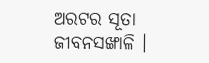ଅରଟର ସୂତା ଜୀବନସଙ୍ଖାଳି ।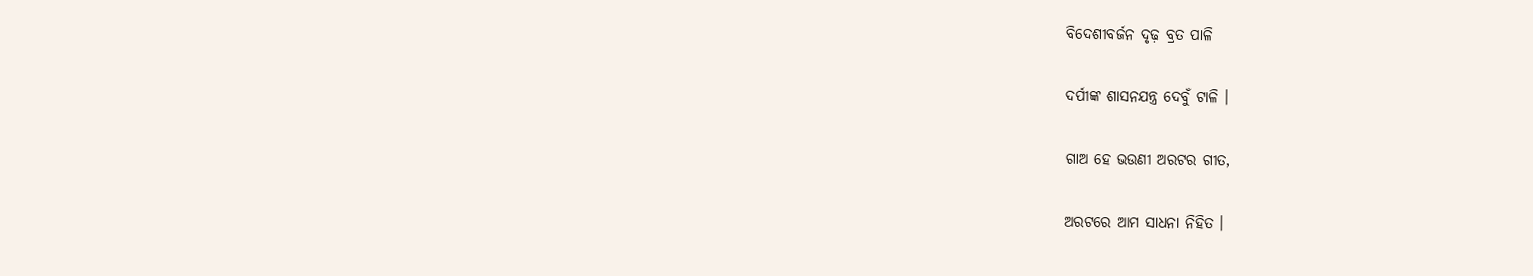ବିଦେଶୀବର୍ଜନ ଦୃଢ଼ ବ୍ରତ ପାଳି

ଦର୍ପୀଙ୍କ ଶାସନଯନ୍ତ୍ର ଦେବୁଁ ଟାଳି ।

ଗାଅ ହେ ଭଉଣୀ ଅରଟର ଗୀତ,

ଅରଟରେ ଆମ ସାଧନା ନିହିତ ।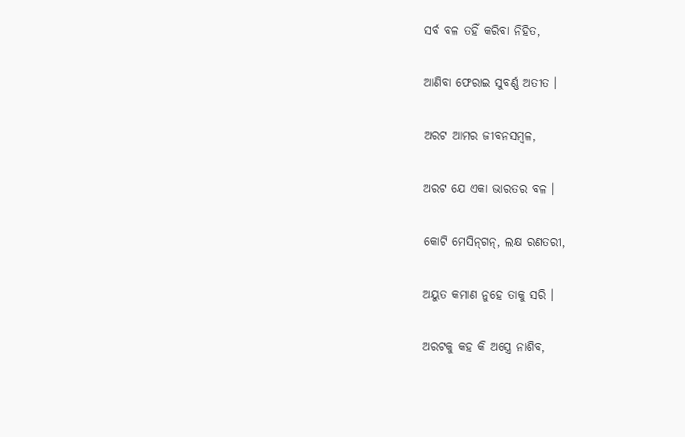ସର୍ବ ବଳ ତହିଁ କରିବା ନିହିତ,

ଆଣିବା ଫେରାଇ ସୁବର୍ଣ୍ଣ ଅତୀତ ।

ଅରଟ ଆମର ଜୀବନସମ୍ୱଳ,

ଅରଟ ଯେ ଏକା ଭାରତର ବଳ ।

କୋଟି ମେସିନ୍‌ଗନ୍‌, ଲକ୍ଷ ରଣତରୀ,

ଅୟୁତ କମାଣ ନୁହେ ତାକୁ ସରି ।

ଅରଟକୁ କହ କି ଅସ୍ତ୍ରେ ନାଶିବ,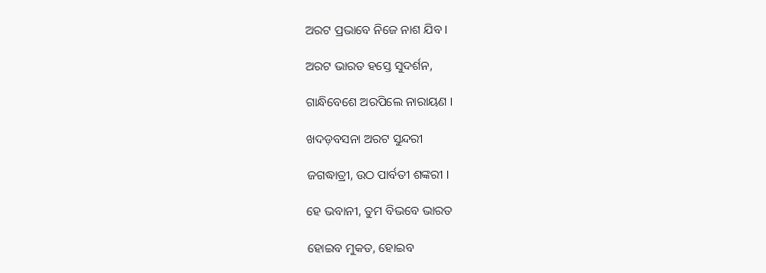ଅରଟ ପ୍ରଭାବେ ନିଜେ ନାଶ ଯିବ ।

ଅରଟ ଭାରତ ହସ୍ତେ ସୁଦର୍ଶନ,

ଗାନ୍ଧିବେଶେ ଅରପିଲେ ନାରାୟଣ ।

ଖଦଡ଼ବସନା ଅରଟ ସୁନ୍ଦରୀ

ଜଗଦ୍ଧାତ୍ରୀ, ଉଠ ପାର୍ବତୀ ଶଙ୍କରୀ ।

ହେ ଭବାନୀ, ତୁମ ବିଭବେ ଭାରତ

ହୋଇବ ମୁକତ, ହୋଇବ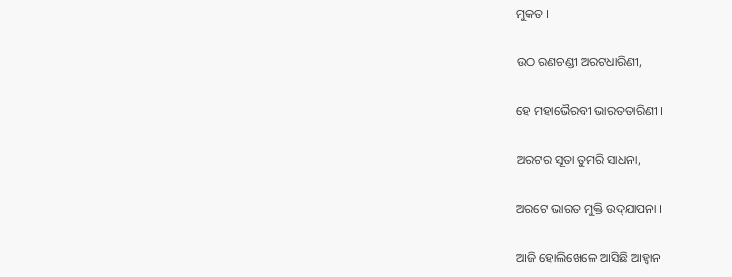ମୁକତ ।

ଉଠ ରଣଚଣ୍ଡୀ ଅରଟଧାରିଣୀ,

ହେ ମହାଭୈରବୀ ଭାରତତାରିଣୀ ।

ଅରଟର ସୂତା ତୁମରି ସାଧନା,

ଅରଟେ ଭାରତ ମୁକ୍ତି ଉଦ୍‌ଯାପନା ।

ଆଜି ହୋଲିଖେଳେ ଆସିଛି ଆହ୍ୱାନ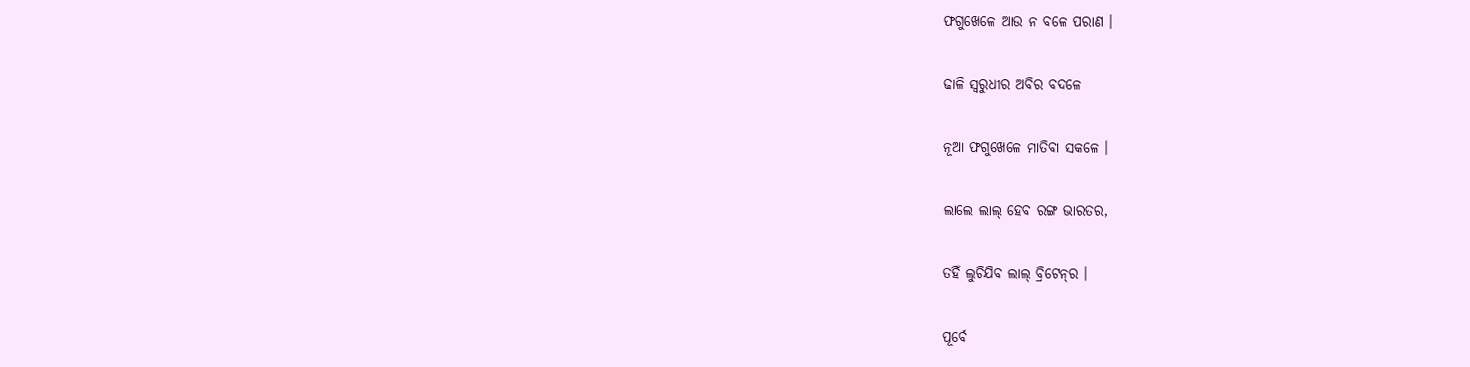ଫଗୁଖେଳେ ଆଉ ନ ବଳେ ପରାଣ ।

ଢାଳି ସ୍ୱରୁଧୀର ଅବିର ବଦଳେ

ନୂଆ ଫଗୁଖେଳେ ମାତିବା ସକଳେ ।

ଲାଲେ ଲାଲ୍ ହେବ ରଙ୍ଗ ଭାରତର,

ତହିଁ ଲୁଚିଯିବ ଲାଲ୍‌ ବ୍ରିଟେନ୍‌ର ।

ପୂର୍ବେ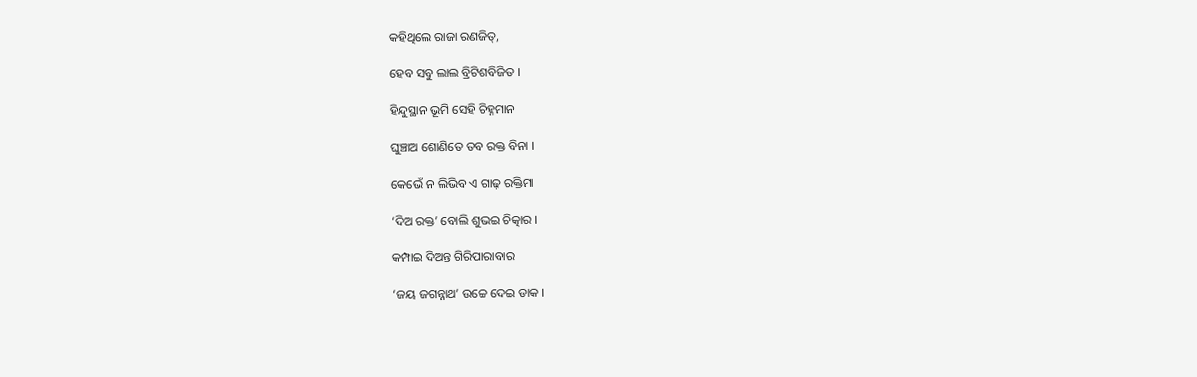କହିଥିଲେ ରାଜା ରଣଜିତ୍‌,

ହେବ ସବୁ ଲାଲ ବ୍ରିଟିଶବିଜିତ ।

ହିନ୍ଦୁସ୍ଥାନ ଭୂମି ସେହି ଚିହ୍ନମାନ

ଘୁଞ୍ଚାଅ ଶୋଣିତେ ତବ ରକ୍ତ ବିନା ।

କେଭେଁ ନ ଲିଭିବ ଏ ଗାଢ଼ ରକ୍ତିମା

‘ଦିଅ ରକ୍ତ’ ବୋଲି ଶୁଭଇ ଚିତ୍କାର ।

କମ୍ପାଇ ଦିଅନ୍ତ ଗିରିପାରାବାର

‘ଜୟ ଜଗନ୍ନାଥ’ ଉଚ୍ଚେ ଦେଇ ଡାକ ।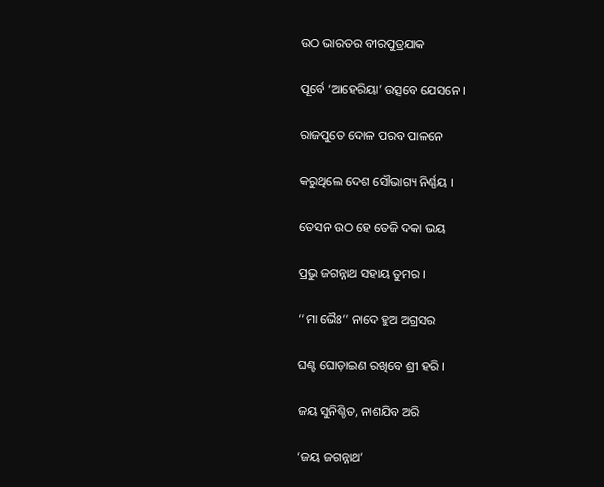ଉଠ ଭାରତର ବୀରପୁତ୍ରଯାକ

ପୂର୍ବେ ‘ଆହେରିୟା’ ଉତ୍ସବେ ଯେସନେ ।

ରାଜପୁତେ ଦୋଳ ପରବ ପାଳନେ

କରୁଥିଲେ ଦେଶ ସୌଭାଗ୍ୟ ନିର୍ଣ୍ଣୟ ।

ତେସନ ଉଠ ହେ ତେଜି ଦକା ଭୟ

ପ୍ରଭୁ ଜଗନ୍ନାଥ ସହାୟ ତୁମର ।

‘‘ମା ଭୈଃ’’ ନାଦେ ହୁଅ ଅଗ୍ରସର

ଘଣ୍ଟ ଘୋଡ଼ାଇଣ ରଖିବେ ଶ୍ରୀ ହରି ।

ଜୟ ସୁନିଶ୍ଚିତ, ନାଶଯିବ ଅରି

‘ଜୟ ଜଗନ୍ନାଥ’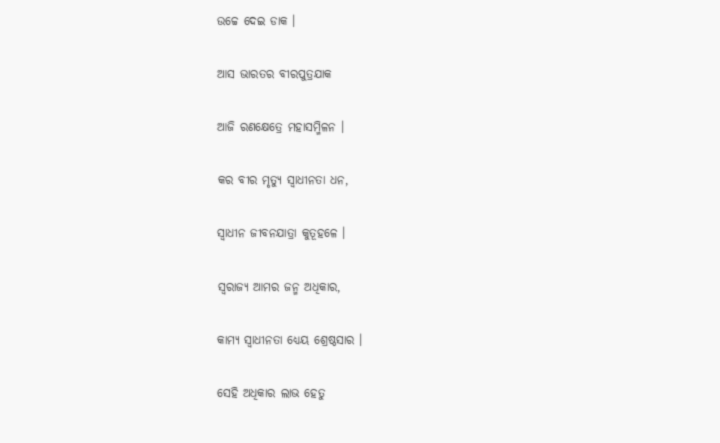ଉଚ୍ଚେ ଦେଇ ଡାକ ।

ଆସ ଭାରତର ବୀରପୁତ୍ରଯାକ

ଆଜି ରଣକ୍ଷେତ୍ରେ ମହାସମ୍ମିଳନ ।

କର ବୀର ମୃତ୍ୟୁ ସ୍ୱାଧୀନତା ଧନ,

ସ୍ୱାଧୀନ ଜୀବନଯାତ୍ରା କୁତୂହଳେ ।

ସ୍ୱରାଜ୍ୟ ଆମର ଜନ୍ମ ଅଧିକାର,

କାମ୍ୟ ସ୍ୱାଧୀନତା ଧ୍ୟେୟ ଶ୍ରେଷ୍ଠସାର ।

ସେହି ଅଧିକାର ଲାଭ ହେତୁ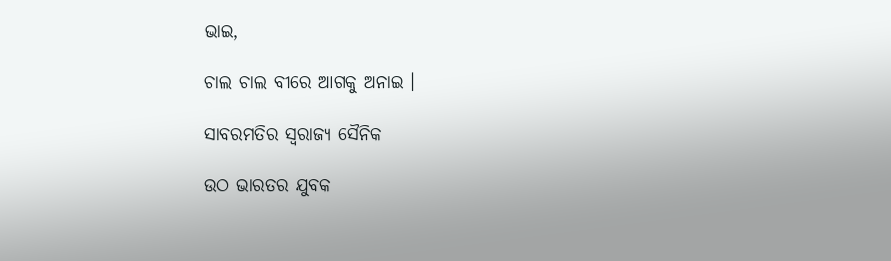ଭାଇ,

ଚାଲ ଚାଲ ବୀରେ ଆଗକୁ ଅନାଇ ।

ସାବରମତିର ସ୍ୱରାଜ୍ୟ ସୈନିକ

ଉଠ ଭାରତର ଯୁବକ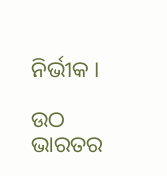ନିର୍ଭୀକ ।

ଉଠ ଭାରତର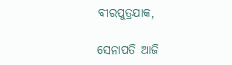ବୀରପୁତ୍ରଯାକ,

ସେନାପତି ଆଜି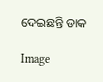ଦେଇଛନ୍ତି ଡାକ

Image